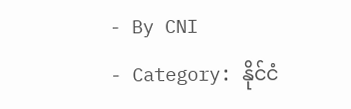- By CNI
- Category: နိုင်ငံ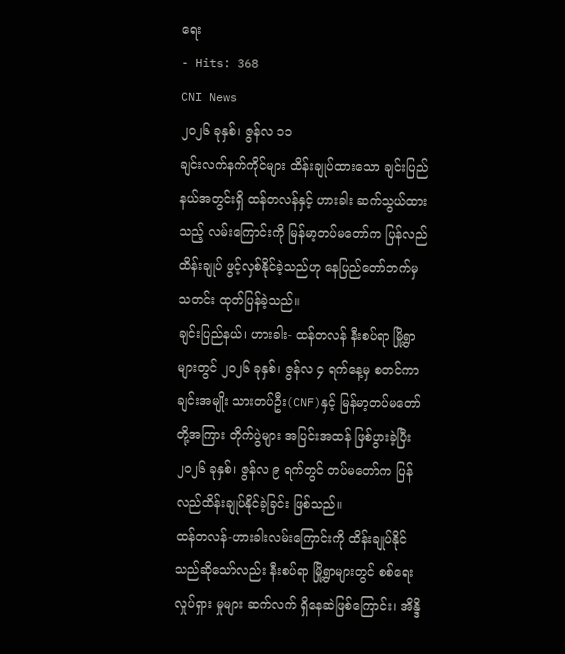ရေး
- Hits: 368
CNI News
၂၀၂၆ ခုနှစ်၊ ဇွန်လ ၁၁
ချင်းလက်နက်ကိုင်များ ထိန်းချုပ်ထားသော ချင်းပြည်နယ်အတွင်းရှိ ထန်တလန်နှင့် ဟားခါး ဆက်သွယ်ထားသည့် လမ်းကြောင်းကို မြန်မာ့တပ်မတော်က ပြန်လည်ထိန်းချုပ် ဖွင့်လှစ်နိုင်ခဲ့သည်ဟု နေပြည်တော်ဘက်မှ သတင်း ထုတ်ပြန်ခဲ့သည်။
ချင်းပြည်နယ်၊ ဟားခါး- ထန်တလန် နီးစပ်ရာ မြို့ရွာများတွင် ၂၀၂၆ ခုနှစ်၊ ဇွန်လ ၄ ရက်နေ့မှ စတင်ကာ ချင်းအမျိုး သားတပ်ဦး(CNF)နှင့် မြန်မာ့တပ်မတော်တို့အကြား တိုက်ပွဲများ အပြင်းအထန် ဖြစ်ပွားခဲ့ပြီး ၂၀၂၆ ခုနှစ်၊ ဇွန်လ ၉ ရက်တွင် တပ်မတော်က ပြန်လည်ထိန်းချုပ်နိုင်ခဲ့ခြင်း ဖြစ်သည်။
ထန်တလန်-ဟားခါးလမ်းကြောင်းကို ထိန်းချုပ်နိုင်သည်ဆိုသော်လည်း နီးစပ်ရာ မြို့ရွာများတွင် စစ်ရေးလှုပ်ရှား မှုများ ဆက်လက် ရှိနေဆဲဖြစ်ကြောင်း၊ အိန္ဒိ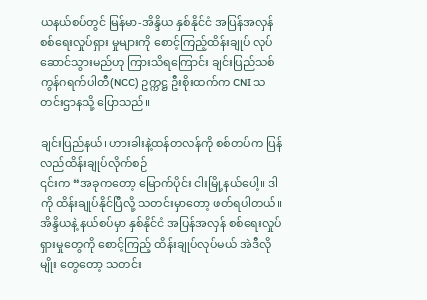ယနယ်စပ်တွင် မြန်မာ-အိန္ဒိယ နှစ်နိုင်ငံ အပြန်အလှန် စစ်ရေးလှုပ်ရှား မှုများကို စောင့်ကြည့်ထိန်းချုပ် လုပ်ဆောင်သွားမည်ဟု ကြားသိရကြောင်း ချင်းပြည်သစ်ကွန်ဂရက်ပါတီ(NCC) ဥက္ကဋ္ဌ ဦးစိုးထက်က CNI သတင်းဌာနသို့ ပြောသည်။

ချင်းပြည်နယ်၊ ဟားခါးနဲ့ထန်တလန်ကို စစ်တပ်က ပြန်လည်ထိန်းချုပ်လိုက်စဉ်
၎င်းက “အခုကတော့ မြောက်ပိုင်း ငါးမြို့နယ်ပေါ့။ ဒါကို ထိန်းချုပ်နိုင်ပြီလို့ သတင်းမှာတော့ ဖတ်ရပါတယ်။ အိန္ဒိယနဲ့ နယ်စပ်မှာ နှစ်နိုင်ငံ အပြန်အလှန် စစ်ရေးလှုပ်ရှားမှုတွေကို စောင့်ကြည့် ထိန်းချုပ်လုပ်မယ် အဲဒီလိုမျိုး တွေတော့ သတင်း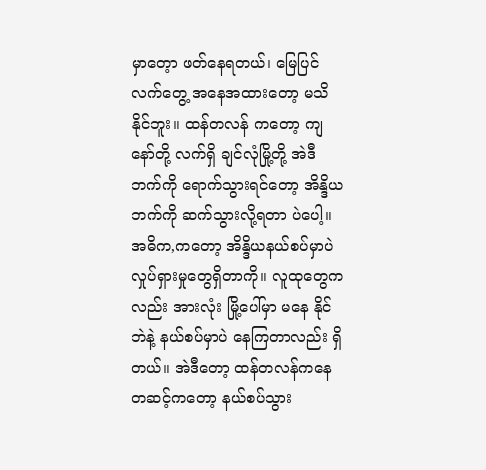မှာတေ့ာ ဖတ်နေရတယ်၊ မြေပြင်လက်တွေ့ အနေအထားတော့ မသိနိုင်ဘူး။ ထန်တလန် ကတော့ ကျနော်တို့ လက်ရှိ ချင်လုံမြို့တို့ အဲဒီဘက်ကို ရောက်သွားရင်တော့ အိန္ဒိယဘက်ကို ဆက်သွားလို့ရတာ ပဲပေါ့။ အဓိက,ကတော့ အိန္ဒိယနယ်စပ်မှာပဲ လှုပ်ရှားမှုတွေရှိတာကို။ လူထုတွေကလည်း အားလုံး မြို့ပေါ်မှာ မနေ နိုင်ဘဲနဲ့ နယ်စပ်မှာပဲ နေကြတာလည်း ရှိတယ်။ အဲဒီတော့ ထန်တလန်ကနေ တဆင့်ကတော့ နယ်စပ်သွား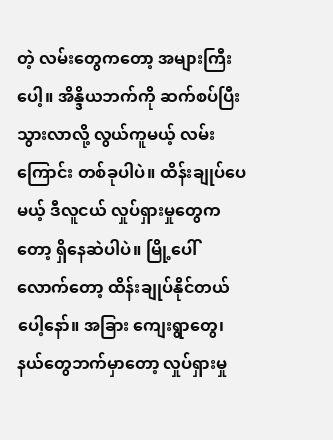တဲ့ လမ်းတွေကတော့ အများကြီးပေါ့။ အိန္ဒိယဘက်ကို ဆက်စပ်ပြီးသွားလာလို့ လွယ်ကူမယ့် လမ်းကြောင်း တစ်ခုပါပဲ။ ထိန်းချုပ်ပေမယ့် ဒီလူငယ် လှုပ်ရှားမှုတွေကတော့ ရှိနေဆဲပါပဲ။ မြို့ပေါ်လောက်တော့ ထိန်းချုပ်နိုင်တယ်ပေါ့နော်။ အခြား ကျေးရွာတွေ၊ နယ်တွေဘက်မှာတော့ လှုပ်ရှားမှု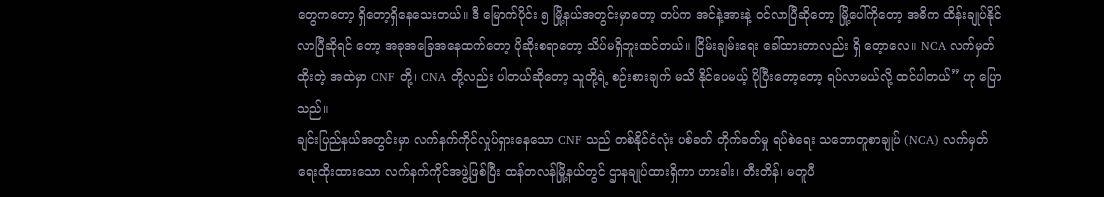တွေကတော့ ရှိတော့ရှိနေသေးတယ်။ ဒီ မြောက်ပိုင်း ၅ မြို့နယ်အတွင်းမှာတော့ တပ်က အင်နဲ့အားနဲ့ ဝင်လာပြီဆိုတော့ မြို့ပေါ်ကိုတော့ အဓိက ထိန်းချုပ်နိုင်လာပြီဆိုရင် တော့ အခုအခြေအနေထက်တော့ ပိုဆိုးစရာတော့ သိပ်မရှိဘူးထင်တယ်။ ငြိမ်းချမ်းရေး ခေါ်ထားတာလည်း ရှိ တေ့ာလေ။ NCA လက်မှတ်ထိုးတဲ့ အထဲမှာ CNF တို့၊ CNA တို့လည်း ပါတယ်ဆိုတော့ သူတို့ရဲ့ စဉ်းစားချက် မသိ နိုင်ပေမယ့် ပိုပြီးတော့တော့ ရပ်လာမယ်လို့ ထင်ပါတယ်” ဟု ပြောသည်။
ချင်းပြည်နယ်အတွင်းမှာ လက်နက်ကိုင်လှုပ်ရှားနေသော CNF သည် တစ်နိုင်ငံလုံး ပစ်ခတ် တိုက်ခတ်မှု ရပ်စဲရေး သဘောတူစာချုပ် (NCA) လက်မှတ် ရေးထိုးထားသော လက်နက်ကိုင်အဖွဲ့ဖြစ်ပြီး ထန်တလန်မြို့နယ်တွင် ဌာနချုပ်ထားရှိကာ ဟားခါး၊ တီးတိန်၊ မတူပီ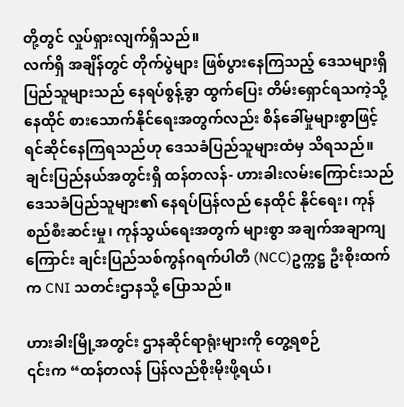တို့တွင် လှုပ်ရှားလျက်ရှိသည်။
လက်ရှိ အချိန်တွင် တိုက်ပွဲများ ဖြစ်ပွားနေကြသည့် ဒေသများရှိ ပြည်သူများသည် နေရပ်စွန့်ခွာ ထွက်ပြေး တိမ်းရှောင်ရသကဲ့သို့ နေထိုင် စားသောက်နိုင်ရေးအတွက်လည်း စိန်ခေါ်မှုများစွာဖြင့် ရင်ဆိုင်နေကြရသည်ဟု ဒေသခံပြည်သူများထံမှ သိရသည်။
ချင်းပြည်နယ်အတွင်းရှိ ထန်တလန်- ဟားခါးလမ်းကြောင်းသည် ဒေသခံပြည်သူများ၏ နေရပ်ပြန်လည် နေထိုင် နိုင်ရေး၊ ကုန်စည်စီးဆင်းမှု၊ ကုန်သွယ်ရေးအတွက် များစွာ အချက်အချာကျကြောင်း ချင်းပြည်သစ်ကွန်ဂရက်ပါတီ (NCC)ဥက္ကဋ္ဌ ဦးစိုးထက်က CNI သတင်းဌာနသို့ ပြောသည်။

ဟားခါးမြို့အတွင်း ဌာနဆိုင်ရာရုံးများကို တွေ့ရစဉ်
၎င်းက “ထန်တလန် ပြန်လည်စိုးမိုးဖို့ရယ်၊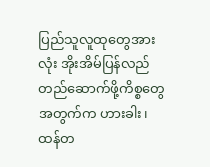ပြည်သူလူထုတွေအားလုံး အိုးအိမ်ပြန်လည် တည်ဆောက်ဖို့ကိစ္စတွေ အတွက်က ဟားခါး၊ ထန်တ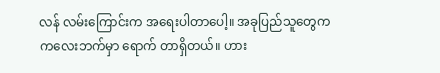လန် လမ်းကြောင်းက အရေးပါတာပေါ့။ အခုပြည်သူတွေက ကလေးဘက်မှာ ရောက် တာရှိတယ်။ ဟား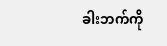ခါးဘက်ကို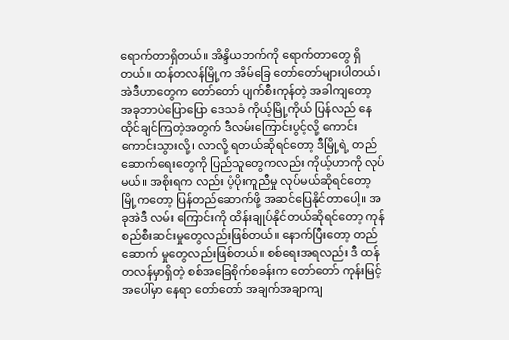ရောက်တာရှိတယ်။ အိန္ဒိယဘက်ကို ရောက်တာတွေ ရှိတယ်။ ထန်တလန်မြို့က အိမ်ခြေ တော်တော်များပါတယ်၊ အဲဒီဟာတွေက တော်တော် ပျက်စီးကုန်တဲ့ အခါကျတော့ အခုဘာပဲပြောပြော ဒေသခံ ကိုယ့်မြို့ကိုယ် ပြန်လည် နေထိုင်ချင်ကြတဲ့အတွက် ဒီလမ်းကြောင်းပွင့်လို့ ကောင်းကောင်းသွားလို့၊ လာလို့ ရတယ်ဆိုရင်တော့ ဒီမြို့ရဲ့ တည်ဆောက်ရေးတွေကို ပြည်သူတွေကလည်း ကိုယ့်ဟာကို လုပ်မယ်။ အစိုးရက လည်း ပံ့ပိုးကူညီမှု လုပ်မယ်ဆိုရင်တော့ မြို့ကတော့ ပြန်တည်ဆောက်ဖို့ အဆင်ပြေနိုင်တာပေါ့။ အခုအဲဒီ လမ်း ကြောင်းကို ထိန်းချုပ်နိုင်တယ်ဆိုရင်တော့ ကုန်စည်စီးဆင်းမှုတွေလည်းဖြစ်တယ်။ နောက်ပြီးတော့ တည်ဆောက် မှုတွေလည်းဖြစ်တယ်။ စစ်ရေးအရလည်း ဒီ ထန်တလန်မှာရှိတဲ့ စစ်အခြေစိုက်စခန်းက တော်တော် ကုန်းမြင့် အပေါ်မှာ နေရာ တော်တော် အချက်အချာကျ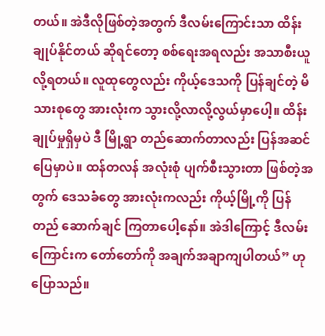တယ်။ အဲဒီလိုဖြစ်တဲ့အတွက် ဒီလမ်းကြောင်းသာ ထိန်းချုပ်နိုင်တယ် ဆိုရင်တော့ စစ်ရေးအရလည်း အသာစီးယူလို့ရတယ်။ လူထုတွေလည်း ကိုယ့်ဒေသကို ပြန်ချင်တဲ့ မိသားစုတွေ အားလုံးက သွားလို့လာလို့လွယ်မှာပေါ့။ ထိန်းချုပ်မှုရှိမှပဲ ဒီ မြို့ရွာ တည်ဆောက်တာလည်း ပြန်အဆင်ပြေမှာပဲ။ ထန်တလန် အလုံးစုံ ပျက်စီးသွားတာ ဖြစ်တဲ့အတွက် ဒေသခံတွေ အားလုံးကလည်း ကိုယ့်မြို့ကို ပြန်တည် ဆောက်ချင် ကြတာပေါ့နော်။ အဲဒါကြောင့် ဒီလမ်းကြောင်းက တော်တော်ကို အချက်အချာကျပါတယ်” ဟု ပြောသည်။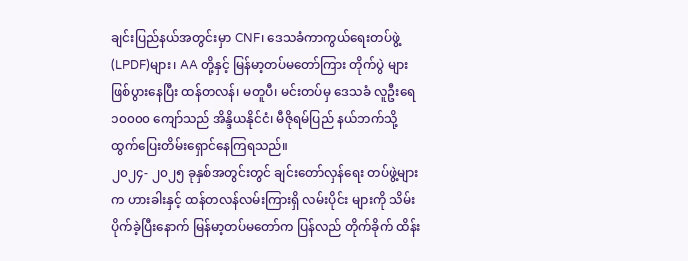ချင်းပြည်နယ်အတွင်းမှာ CNF၊ ဒေသခံကာကွယ်ရေးတပ်ဖွဲ့(LPDF)များ၊ AA တို့နှင့် မြန်မာ့တပ်မတော်ကြား တိုက်ပွဲ များ ဖြစ်ပွားနေပြီး ထန်တလန်၊ မတူပီ၊ မင်းတပ်မှ ဒေသခံ လူဦးရေ ၁၀၀၀၀ ကျော်သည် အိန္ဒိယနိုင်ငံ၊ မီဇိုရမ်ပြည် နယ်ဘက်သို့ ထွက်ပြေးတိမ်းရှောင်နေကြရသည်။
၂၀၂၄- ၂၀၂၅ ခုနှစ်အတွင်းတွင် ချင်းတော်လှန်ရေး တပ်ဖွဲ့များက ဟားခါးနှင့် ထန်တလန်လမ်းကြားရှိ လမ်းပိုင်း များကို သိမ်းပိုက်ခဲ့ပြီးနောက် မြန်မာ့တပ်မတော်က ပြန်လည် တိုက်ခိုက် ထိန်း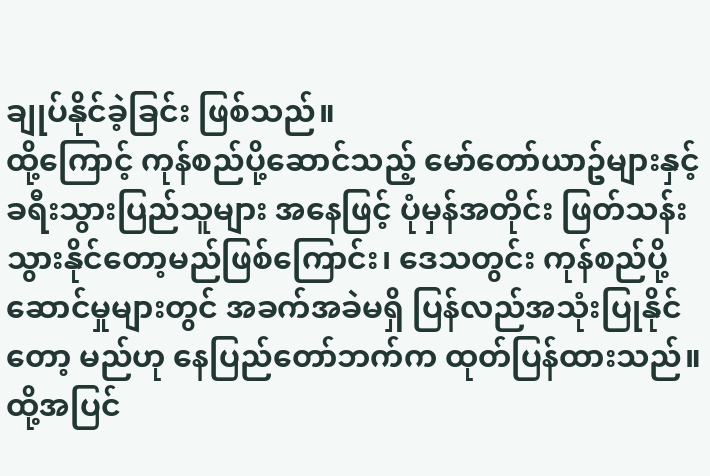ချုပ်နိုင်ခဲ့ခြင်း ဖြစ်သည်။
ထို့ကြောင့် ကုန်စည်ပို့ဆောင်သည့် မော်တော်ယာဥ်များနှင့် ခရီးသွားပြည်သူများ အနေဖြင့် ပုံမှန်အတိုင်း ဖြတ်သန်း သွားနိုင်တော့မည်ဖြစ်ကြောင်း၊ ဒေသတွင်း ကုန်စည်ပို့ဆောင်မှုများတွင် အခက်အခဲမရှိ ပြန်လည်အသုံးပြုနိုင်တော့ မည်ဟု နေပြည်တော်ဘက်က ထုတ်ပြန်ထားသည်။
ထို့အပြင်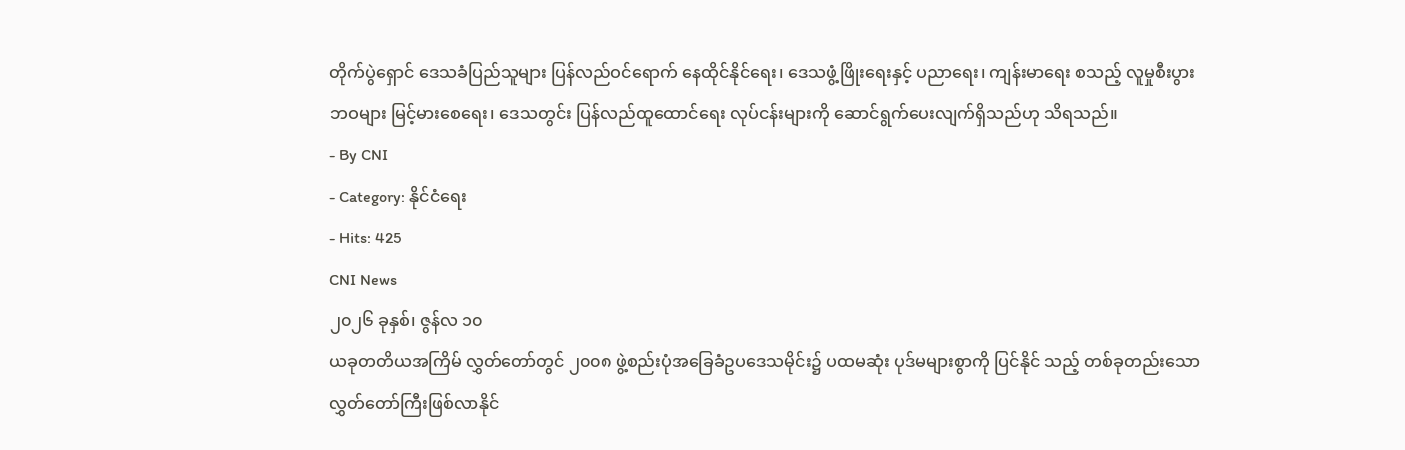တိုက်ပွဲရှောင် ဒေသခံပြည်သူများ ပြန်လည်ဝင်ရောက် နေထိုင်နိုင်ရေး၊ ဒေသဖွံ့ဖြိုးရေးနှင့် ပညာရေး၊ ကျန်းမာရေး စသည့် လူမှုစီးပွားဘဝများ မြင့်မားစေရေး၊ ဒေသတွင်း ပြန်လည်ထူထောင်ရေး လုပ်ငန်းများကို ဆောင်ရွက်ပေးလျက်ရှိသည်ဟု သိရသည်။
- By CNI
- Category: နိုင်ငံရေး
- Hits: 425
CNI News
၂၀၂၆ ခုနှစ်၊ ဇွန်လ ၁၀
ယခုတတိယအကြိမ် လွှတ်တော်တွင် ၂၀၀၈ ဖွဲ့စည်းပုံအခြေခံဥပဒေသမိုင်း၌ ပထမဆုံး ပုဒ်မများစွာကို ပြင်နိုင် သည့် တစ်ခုတည်းသော လွှတ်တော်ကြီးဖြစ်လာနိုင်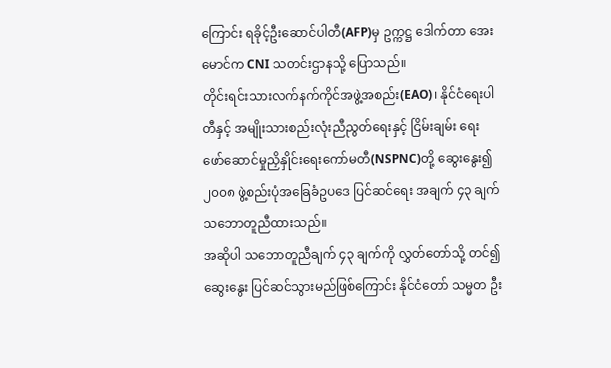ကြောင်း ရခိုင့်ဦးဆောင်ပါတီ(AFP)မှ ဥက္ကဋ္ဌ ဒေါက်တာ အေးမောင်က CNI သတင်းဌာနသို့ ပြောသည်။
တိုင်းရင်းသားလက်နက်ကိုင်အဖွဲ့အစည်း(EAO)၊ နိုင်ငံရေးပါတီနှင့် အမျိုးသားစည်းလုံးညီညွတ်ရေးနှင့် ငြိမ်းချမ်း ရေး ဖော်ဆောင်မှုညှိနှိုင်းရေးကော်မတီ(NSPNC)တို့ ဆွေးနွေး၍ ၂၀၀၈ ဖွဲ့စည်းပုံအခြေခံဥပဒေ ပြင်ဆင်ရေး အချက် ၄၃ ချက် သဘောတူညီထားသည်။
အဆိုပါ သဘောတူညီချက် ၄၃ ချက်ကို လွှတ်တော်သို့ တင်၍ ဆွေးနွေး ပြင်ဆင်သွားမည်ဖြစ်ကြောင်း နိုင်ငံတော် သမ္မတ ဦး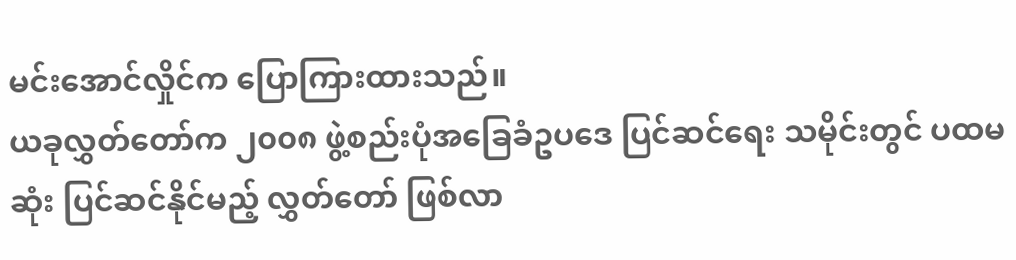မင်းအောင်လှိုင်က ပြောကြားထားသည်။
ယခုလွှတ်တော်က ၂၀၀၈ ဖွဲ့စည်းပုံအခြေခံဥပဒေ ပြင်ဆင်ရေး သမိုင်းတွင် ပထမဆုံး ပြင်ဆင်နိုင်မည့် လွှတ်တော် ဖြစ်လာ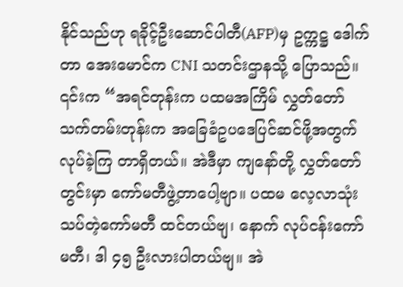နိုင်သည်ဟု ရခိုင့်ဦးဆောင်ပါတီ(AFP)မှ ဥက္ကဋ္ဌ ဒေါက်တာ အေးမောင်က CNI သတင်းဌာနသို့ ပြောသည်။
၎င်းက “အရင်တုန်းက ပထမအကြိမ် လွှတ်တော်သက်တမ်းတုန်းက အခြေခံဥပဒေပြင်ဆင်ဖို့အတွက် လုပ်ခဲ့ကြ တာရှိတယ်။ အဲဒီမှာ ကျနော်တို့ လွှတ်တော်တွင်းမှာ ကော်မတီဖွဲ့တာပေါ့ဗျာ။ ပထမ လေ့လာသုံးသပ်တဲ့ကော်မတီ ထင်တယ်ဗျ၊ နောက် လုပ်ငန်းကော်မတီ၊ ဒါ ၄၅ ဦးလားပါတယ်ဗျ။ အဲ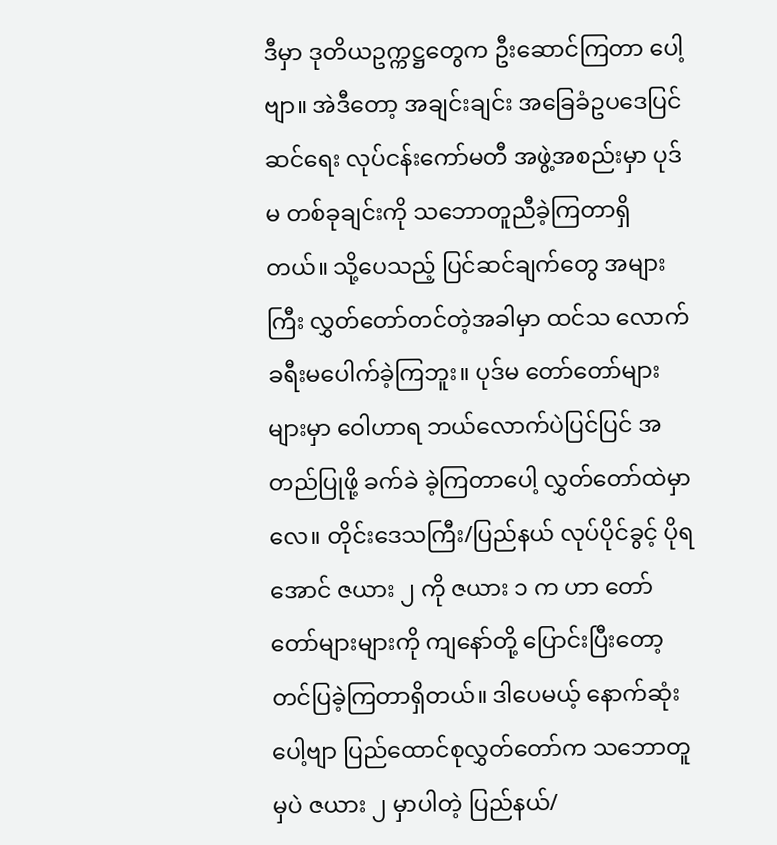ဒီမှာ ဒုတိယဥက္ကဋ္ဌတွေက ဦးဆောင်ကြတာ ပေါ့ဗျာ။ အဲဒီတော့ အချင်းချင်း အခြေခံဥပဒေပြင်ဆင်ရေး လုပ်ငန်းကော်မတီ အဖွဲ့အစည်းမှာ ပုဒ်မ တစ်ခုချင်းကို သဘောတူညီခဲ့ကြတာရှိတယ်။ သို့ပေသည့် ပြင်ဆင်ချက်တွေ အများကြီး လွှတ်တော်တင်တဲ့အခါမှာ ထင်သ လောက် ခရီးမပေါက်ခဲ့ကြဘူး။ ပုဒ်မ တော်တော်များများမှာ ဝေါဟာရ ဘယ်လောက်ပဲပြင်ပြင် အတည်ပြုဖို့ ခက်ခဲ ခဲ့ကြတာပေါ့ လွှတ်တော်ထဲမှာလေ။ တိုင်းဒေသကြီး/ပြည်နယ် လုပ်ပိုင်ခွင့် ပိုရအောင် ဇယား ၂ ကို ဇယား ၁ က ဟာ တော်တော်များများကို ကျနော်တို့ ပြောင်းပြီးတော့ တင်ပြခဲ့ကြတာရှိတယ်။ ဒါပေမယ့် နောက်ဆုံးပေါ့ဗျာ ပြည်ထောင်စုလွှတ်တော်က သဘောတူမှပဲ ဇယား ၂ မှာပါတဲ့ ပြည်နယ်/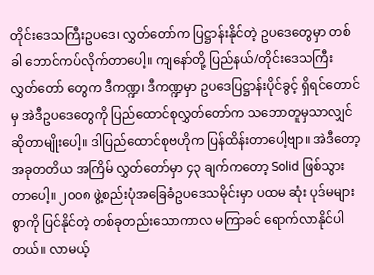တိုင်းဒေသကြီးဥပဒေ၊ လွှတ်တော်က ပြဋ္ဌာန်းနိုင်တဲ့ ဥပဒေတွေမှာ တစ်ခါ ဘောင်ကပ်လိုက်တာပေါ့။ ကျနော်တို့ ပြည်နယ်/တိုင်းဒေသကြီး လွှတ်တော် တွေက ဒီကဏ္ဍ၊ ဒီကဏ္ဍမှာ ဥပဒေပြဋ္ဌာန်းပိုင်ခွင့် ရှိရင်တောင်မှ အဲဒီဥပဒေတွေကို ပြည်ထောင်စုလွှတ်တော်က သဘောတူမှသာလျှင် ဆိုတာမျိုးပေါ့။ ဒါပြည်ထောင်စုဗဟိုက ပြန်ထိန်းတာပေါ့ဗျာ။ အဲဒီတော့ အခုတတိယ အကြိမ် လွှတ်တော်မှာ ၄၃ ချက်ကတော့ Solid ဖြစ်သွားတာပေါ့။ ၂၀၀၈ ဖွဲ့စည်းပုံအခြေခံဥပဒေသမိုင်းမှာ ပထမ ဆုံး ပုဒ်မများစွာကို ပြင်နိုင်တဲ့ တစ်ခုတည်းသောကာလ မကြာခင် ရောက်လာနိုင်ပါတယ်။ လာမယ့်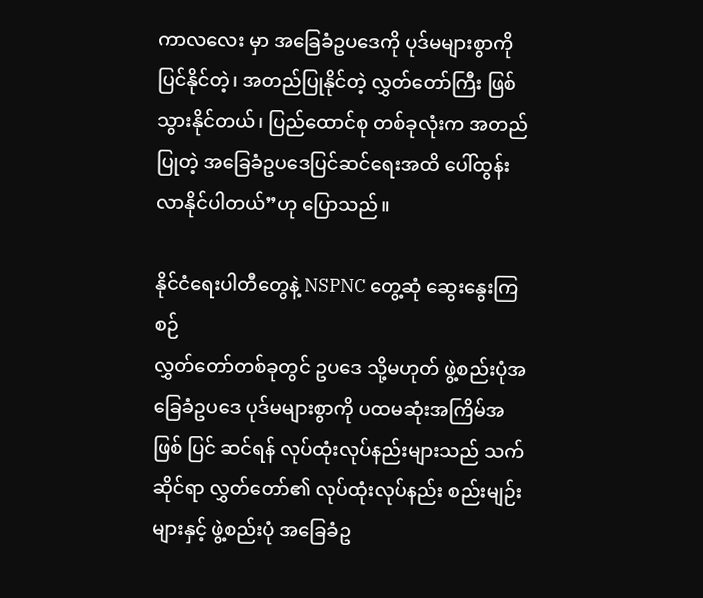ကာလလေး မှာ အခြေခံဥပဒေကို ပုဒ်မများစွာကို ပြင်နိုင်တဲ့၊ အတည်ပြုနိုင်တဲ့ လွှတ်တော်ကြီး ဖြစ်သွားနိုင်တယ်၊ ပြည်ထောင်စု တစ်ခုလုံးက အတည်ပြုတဲ့ အခြေခံဥပဒေပြင်ဆင်ရေးအထိ ပေါ်ထွန်းလာနိုင်ပါတယ်”ဟု ပြောသည်။

နိုင်ငံရေးပါတီတွေနဲ့ NSPNC တွေ့ဆုံ ဆွေးနွေးကြစဉ်
လွှတ်တော်တစ်ခုတွင် ဥပဒေ သို့မဟုတ် ဖွဲ့စည်းပုံအခြေခံဥပဒေ ပုဒ်မများစွာကို ပထမဆုံးအကြိမ်အဖြစ် ပြင် ဆင်ရန် လုပ်ထုံးလုပ်နည်းများသည် သက်ဆိုင်ရာ လွှတ်တော်၏ လုပ်ထုံးလုပ်နည်း စည်းမျဉ်းများနှင့် ဖွဲ့စည်းပုံ အခြေခံဥ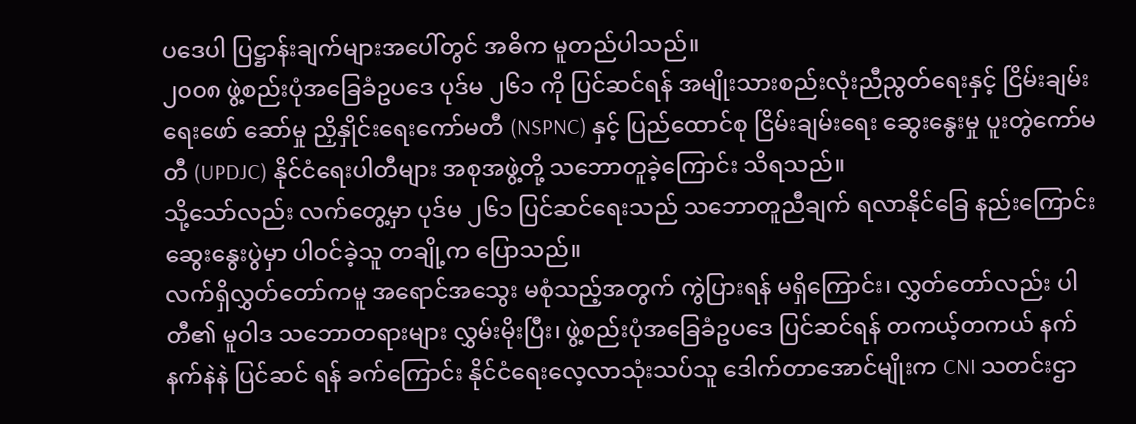ပဒေပါ ပြဋ္ဌာန်းချက်များအပေါ်တွင် အဓိက မူတည်ပါသည်။
၂၀၀၈ ဖွဲ့စည်းပုံအခြေခံဥပဒေ ပုဒ်မ ၂၆၁ ကို ပြင်ဆင်ရန် အမျိုးသားစည်းလုံးညီညွတ်ရေးနှင့် ငြိမ်းချမ်းရေးဖော် ဆော်မှု ညှိနှိုင်းရေးကော်မတီ (NSPNC) နှင့် ပြည်ထောင်စု ငြိမ်းချမ်းရေး ဆွေးနွေးမှု ပူးတွဲကော်မတီ (UPDJC) နိုင်ငံရေးပါတီများ အစုအဖွဲ့တို့ သဘောတူခဲ့ကြောင်း သိရသည်။
သို့သော်လည်း လက်တွေ့မှာ ပုဒ်မ ၂၆၁ ပြင်ဆင်ရေးသည် သဘောတူညီချက် ရလာနိုင်ခြေ နည်းကြောင်း ဆွေးနွေးပွဲမှာ ပါဝင်ခဲ့သူ တချို့က ပြောသည်။
လက်ရှိလွှတ်တော်ကမူ အရောင်အသွေး မစုံသည့်အတွက် ကွဲပြားရန် မရှိကြောင်း၊ လွှတ်တော်လည်း ပါတီ၏ မူဝါဒ သဘောတရားများ လွှမ်းမိုးပြီး၊ ဖွဲ့စည်းပုံအခြေခံဥပဒေ ပြင်ဆင်ရန် တကယ့်တကယ် နက်နက်နဲနဲ ပြင်ဆင် ရန် ခက်ကြောင်း နိုင်ငံရေးလေ့လာသုံးသပ်သူ ဒေါက်တာအောင်မျိုးက CNI သတင်းဌာ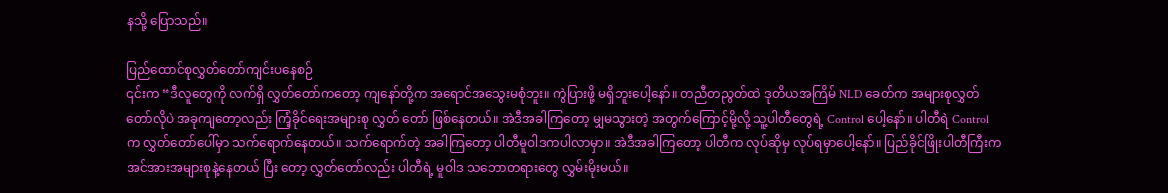နသို့ ပြောသည်။

ပြည်ထောင်စုလွှတ်တော်ကျင်းပနေစဉ်
၎င်းက “ဒီလူတွေကို လက်ရှိ လွှတ်တော်ကတော့ ကျနော်တို့က အရောင်အသွေးမစုံဘူး။ ကွဲပြားဖို့ မရှိဘူးပေါ့နော်။ တညီတညွတ်ထဲ ဒုတိယအကြိမ် NLD ခေတ်က အများစုလွှတ်တော်လိုပဲ အခုကျတော့လည်း ကြံ့ခိုင်ရေးအများစု လွှတ် တော် ဖြစ်နေတယ်။ အဲဒီအခါကြတော့ မျှမသွားတဲ့ အတွက်ကြောင့်မို့လို့ သူ့ပါတီတွေရဲ့ Control ပေါ့နော်။ ပါတီရဲ Control က လွှတ်တော်ပေါ်မှာ သက်ရောက်နေတယ်။ သက်ရောက်တဲ့ အခါကြတော့ ပါတီမူဝါဒကပါလာမှာ။ အဲဒီအခါကြတော့ ပါတီက လုပ်ဆိုမှ လုပ်ရမှာပေါ့နော်။ ပြည်ခိုင်ဖြိုးပါတီကြီးက အင်အားအများစုနဲ့နေတယ် ပြီး တော့ လွှတ်တော်လည်း ပါတီရဲ့ မူဝါဒ သဘောတရားတွေ လွှမ်းမိုးမယ်။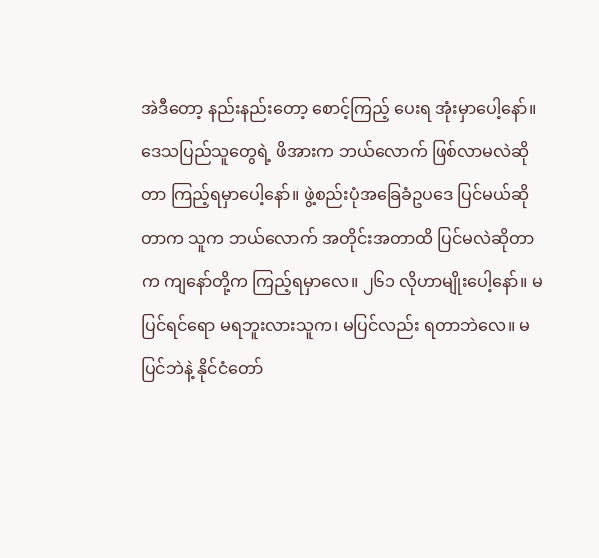အဲဒီတော့ နည်းနည်းတော့ စောင့်ကြည့် ပေးရ အုံးမှာပေါ့နော်။ ဒေသပြည်သူတွေရဲ့ ဖိအားက ဘယ်လောက် ဖြစ်လာမလဲဆိုတာ ကြည့်ရမှာပေါ့နော်။ ဖွဲ့စည်းပုံအခြေခံဥပဒေ ပြင်မယ်ဆိုတာက သူက ဘယ်လောက် အတိုင်းအတာထိ ပြင်မလဲဆိုတာက ကျနော်တို့က ကြည့်ရမှာလေ။ ၂၆၁ လိုဟာမျိုးပေါ့နော်။ မပြင်ရင်ရော မရဘူးလားသူက၊ မပြင်လည်း ရတာဘဲလေ။ မပြင်ဘဲနဲ့ နိုင်ငံတော်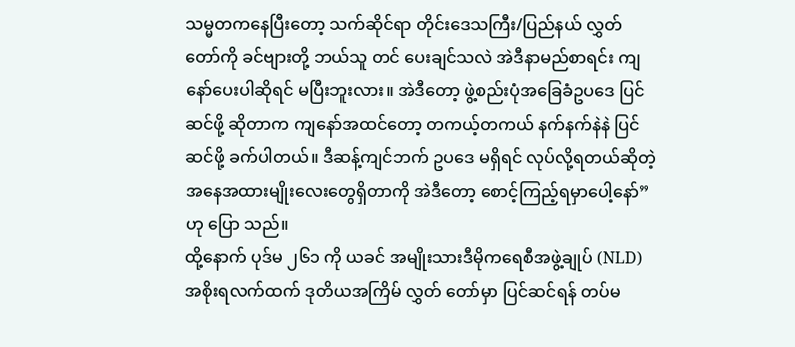သမ္မတကနေပြီးတော့ သက်ဆိုင်ရာ တိုင်းဒေသကြီး/ပြည်နယ် လွှတ်တော်ကို ခင်ဗျားတို့ ဘယ်သူ တင် ပေးချင်သလဲ အဲဒီနာမည်စာရင်း ကျနော်ပေးပါဆိုရင် မပြီးဘူးလား။ အဲဒီတော့ ဖွဲ့စည်းပုံအခြေခံဥပဒေ ပြင်ဆင်ဖို့ ဆိုတာက ကျနော်အထင်တော့ တကယ့်တကယ် နက်နက်နဲနဲ ပြင်ဆင်ဖို့ ခက်ပါတယ်။ ဒီဆန့်ကျင်ဘက် ဥပဒေ မရှိရင် လုပ်လို့ရတယ်ဆိုတဲ့ အနေအထားမျိုးလေးတွေရှိတာကို အဲဒီတော့ စောင့်ကြည့်ရမှာပေါ့နော်”ဟု ပြော သည်။
ထို့နောက် ပုဒ်မ ၂၆၁ ကို ယခင် အမျိုးသားဒီမိုကရေစီအဖွဲ့ချုပ် (NLD) အစိုးရလက်ထက် ဒုတိယအကြိမ် လွှတ် တော်မှာ ပြင်ဆင်ရန် တပ်မ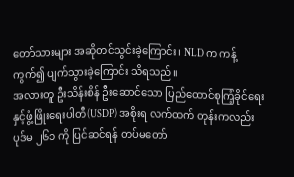တော်သားများ အဆိုတင်သွင်းခဲ့ကြောင်း၊ NLD က ကန့်ကွက်၍ ပျက်သွားခဲ့ကြောင်း သိရသည်။
အလားတူ ဦးသိန်းစိန် ဦးဆောင်သော ပြည်ထောင်စုကြံ့ခိုင်ရေးနှင့်ဖွံ့ဖြိုးရေးပါတီ(USDP) အစိုးရ လက်ထက် တုန်းကလည်း ပုဒ်မ ၂၆၁ ကို ပြင်ဆင်ရန် တပ်မတော်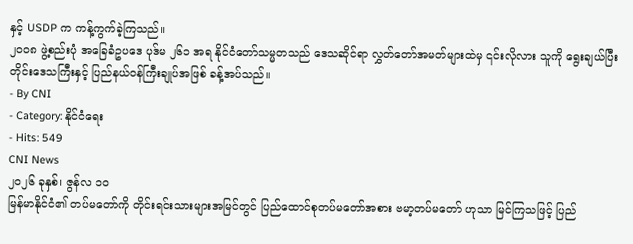နှင့် USDP က ကန့်ကွက်ခဲ့ကြသည်။
၂၀၀၈ ဖွဲ့စည်းပုံ အခြေခံဥပဒေ ပုဒ်မ ၂၆၁ အရ နိုင်ငံတော်သမ္မတသည် ဒေသဆိုင်ရာ လွှတ်တော်အမတ်များထဲမှ ၎င်းလိုလား သူကို ရွေးချယ်ပြီး တိုင်းဒေသကြီးနှင့် ပြည်နယ်ဝန်ကြီးချုပ်အဖြစ် ခန့်အပ်သည်။
- By CNI
- Category: နိုင်ငံရေး
- Hits: 549
CNI News
၂၀၂၆ ခုနှစ်၊ ဇွန်လ ၁၀
မြန်မာနိုင်ငံ၏ တပ်မတော်ကို တိုင်းရင်းသားများအမြင်တွင် ပြည်ထောင်စုတပ်မတော်အစား ဗမာ့တပ်မတော် ဟုသာ မြင်ကြသဖြင့် ပြည်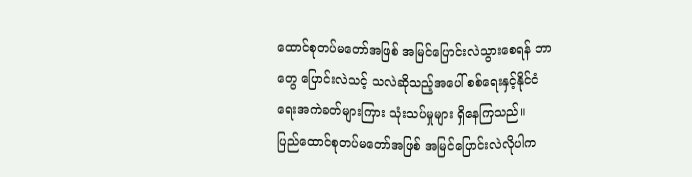ထောင်စုတပ်မတော်အဖြစ် အမြင်ပြောင်းလဲသွားစေရန် ဘာတွေ ပြောင်းလဲသင့် သလဲဆိုသည့်အပေါ် စစ်ရေးနှင့်နိုင်ငံရေးအကဲခတ်များကြား သုံးသပ်မှုများ ရှိနေကြသည်။
ပြည်ထောင်စုတပ်မတော်အဖြစ် အမြင်ပြောင်းလဲလိုပါက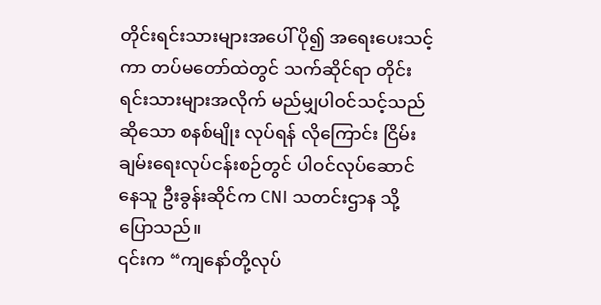တိုင်းရင်းသားများအပေါ် ပို၍ အရေးပေးသင့်ကာ တပ်မတော်ထဲတွင် သက်ဆိုင်ရာ တိုင်းရင်းသားများအလိုက် မည်မျှပါဝင်သင့်သည်ဆိုသော စနစ်မျိုး လုပ်ရန် လိုကြောင်း ငြိမ်းချမ်းရေးလုပ်ငန်းစဉ်တွင် ပါဝင်လုပ်ဆောင်နေသူ ဦးခွန်းဆိုင်က CNI သတင်းဌာန သို့ ပြောသည်။
၎င်းက “ကျနော်တို့လုပ်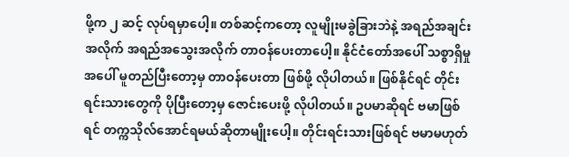ဖို့က ၂ ဆင့် လုပ်ရမှာပေါ့။ တစ်ဆင့်ကတော့ လူမျိုးမခွဲခြားဘဲနဲ့ အရည်အချင်း အလိုက် အရည်အသွေးအလိုက် တာဝန်ပေးတာပေါ့။ နိုင်ငံတော်အပေါ် သစ္စာရှိမှုအပေါ် မူတည်ပြီးတော့မှ တာဝန်ပေးတာ ဖြစ်ဖို့ လိုပါတယ်။ ဖြစ်နိုင်ရင် တိုင်းရင်းသားတွေကို ပိုပြီးတော့မှ ဇောင်းပေးဖို့ လိုပါတယ်။ ဥပမာဆိုရင် ဗမာဖြစ်ရင် တက္ကသိုလ်အောင်ရမယ်ဆိုတာမျိုးပေါ့။ တိုင်းရင်းသားဖြစ်ရင် ဗမာမဟုတ်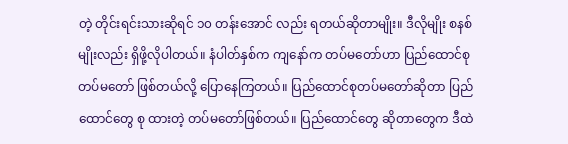တဲ့ တိုင်းရင်းသားဆိုရင် ၁၀ တန်းအောင် လည်း ရတယ်ဆိုတာမျိုး။ ဒီလိုမျိုး စနစ်မျိုးလည်း ရှိဖို့လိုပါတယ်။ နံပါတ်နှစ်က ကျနော်က တပ်မတော်ဟာ ပြည်ထောင်စုတပ်မတော် ဖြစ်တယ်လို့ ပြောနေကြတယ်။ ပြည်ထောင်စုတပ်မတော်ဆိုတာ ပြည်ထောင်တွေ စု ထားတဲ့ တပ်မတော်ဖြစ်တယ်။ ပြည်ထောင်တွေ ဆိုတာတွေက ဒီထဲ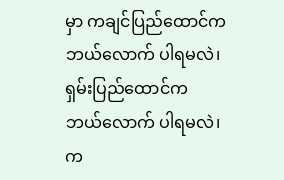မှာ ကချင်ပြည်ထောင်က ဘယ်လောက် ပါရမလဲ၊ ရှမ်းပြည်ထောင်က ဘယ်လောက် ပါရမလဲ၊ က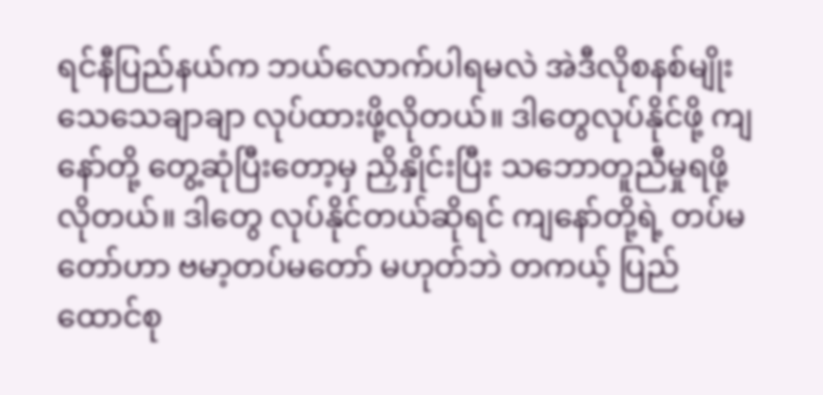ရင်နီပြည်နယ်က ဘယ်လောက်ပါရမလဲ အဲဒီလိုစနစ်မျိုး သေသေချာချာ လုပ်ထားဖို့လိုတယ်။ ဒါတွေလုပ်နိုင်ဖို့ ကျနော်တို့ တွေ့ဆုံပြီးတော့မှ ညှိနှိုင်းပြီး သဘောတူညီမှုရဖို့ လိုတယ်။ ဒါတွေ လုပ်နိုင်တယ်ဆိုရင် ကျနော်တို့ရဲ့ တပ်မတော်ဟာ ဗမာ့တပ်မတော် မဟုတ်ဘဲ တကယ့် ပြည်ထောင်စု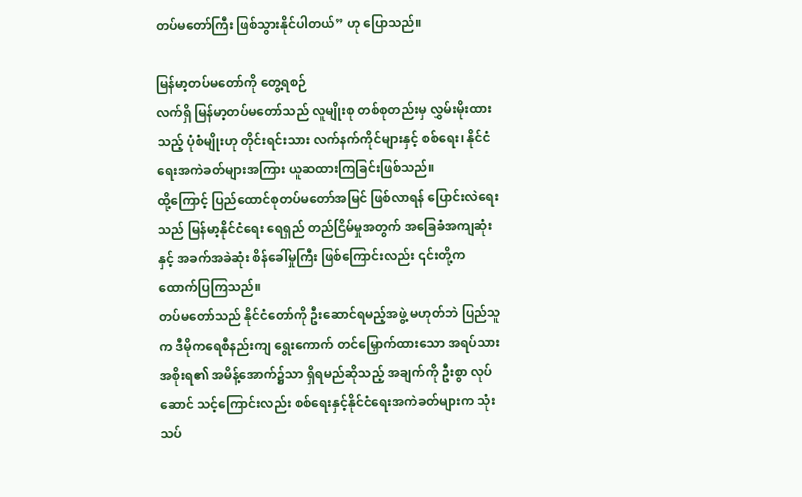တပ်မတော်ကြီး ဖြစ်သွားနိုင်ပါတယ်” ဟု ပြောသည်။

မြန်မာ့တပ်မတော်ကို တွေ့ရစဉ်
လက်ရှိ မြန်မာ့တပ်မတော်သည် လူမျိုးစု တစ်စုတည်းမှ လွှမ်းမိုးထားသည့် ပုံစံမျိုးဟု တိုင်းရင်းသား လက်နက်ကိုင်များနှင့် စစ်ရေး၊ နိုင်ငံရေးအကဲခတ်များအကြား ယူဆထားကြခြင်းဖြစ်သည်။
ထို့ကြောင့် ပြည်ထောင်စုတပ်မတော်အမြင် ဖြစ်လာရန် ပြောင်းလဲရေးသည် မြန်မာ့နိုင်ငံရေး ရေရှည် တည်ငြိမ်မှုအတွက် အခြေခံအကျဆုံးနှင့် အခက်အခဲဆုံး စိန်ခေါ်မှုကြီး ဖြစ်ကြောင်းလည်း ၎င်းတို့က ထောက်ပြကြသည်။
တပ်မတော်သည် နိုင်ငံတော်ကို ဦးဆောင်ရမည့်အဖွဲ့ မဟုတ်ဘဲ ပြည်သူက ဒီမိုကရေစီနည်းကျ ရွေးကောက် တင်မြှောက်ထားသော အရပ်သားအစိုးရ၏ အမိန့်အောက်၌သာ ရှိရမည်ဆိုသည့် အချက်ကို ဦးစွာ လုပ်ဆောင် သင့်ကြောင်းလည်း စစ်ရေးနှင့်နိုင်ငံရေးအကဲခတ်များက သုံးသပ်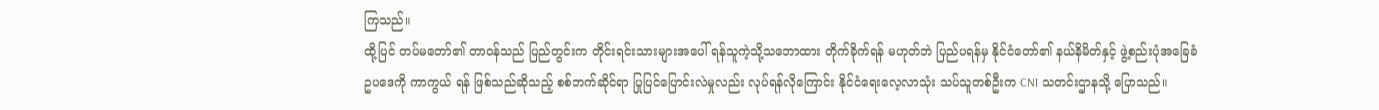ကြသည်။
ထို့ပြင် တပ်မတော်၏ တာဝန်သည် ပြည်တွင်းက တိုင်းရင်းသားများအပေါ် ရန်သူကဲ့သို့သဘောထား တိုက်ခိုက်ရန် မဟုတ်ဘဲ ပြည်ပရန်မှ နိုင်ငံတော်၏ နယ်နိမိတ်နှင့် ဖွဲ့စည်းပုံအခြေခံဥပဒေကို ကာကွယ် ရန် ဖြစ်သည်ဆိုသည့် စစ်ဘက်ဆိုင်ရာ ပြုပြင်ပြောင်းလဲမှုလည်း လုပ်ရန်လိုကြောင်း နိုင်ငံရေးလေ့လာသုံး သပ်သူတစ်ဦးက CNI သတင်းဌာနသို့ ပြောသည်။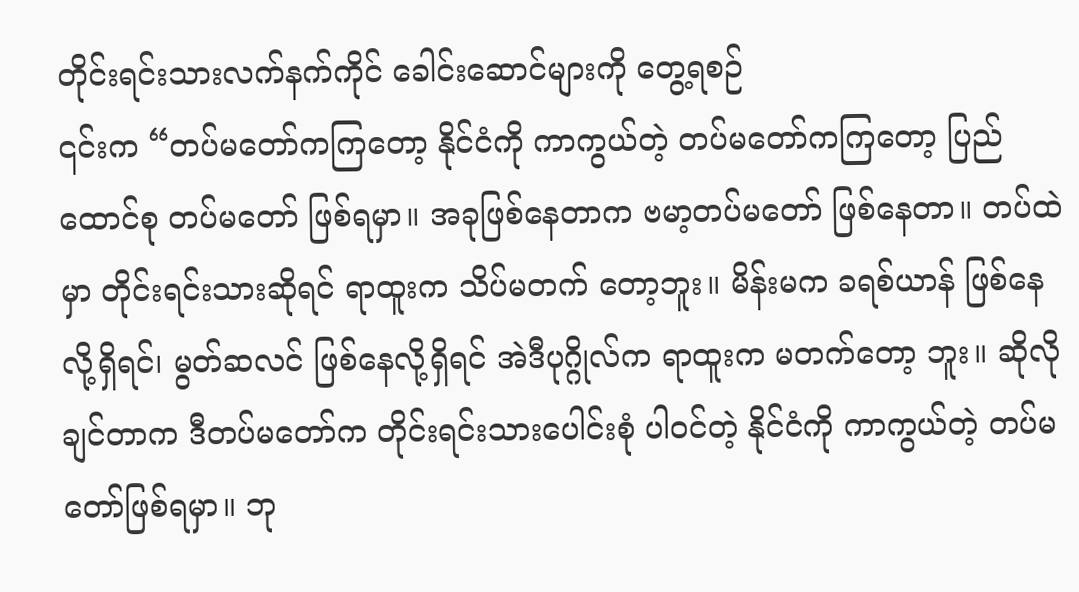တိုင်းရင်းသားလက်နက်ကိုင် ခေါင်းဆောင်များကို တွေ့ရစဉ်
၎င်းက “တပ်မတော်ကကြတော့ နိုင်ငံကို ကာကွယ်တဲ့ တပ်မတော်ကကြတော့ ပြည်ထောင်စု တပ်မတော် ဖြစ်ရမှာ။ အခုဖြစ်နေတာက ဗမာ့တပ်မတော် ဖြစ်နေတာ။ တပ်ထဲမှာ တိုင်းရင်းသားဆိုရင် ရာထူးက သိပ်မတက် တော့ဘူး။ မိန်းမက ခရစ်ယာန် ဖြစ်နေလို့ရှိရင်၊ မွတ်ဆလင် ဖြစ်နေလို့ရှိရင် အဲဒီပုဂ္ဂိုလ်က ရာထူးက မတက်တော့ ဘူး။ ဆိုလိုချင်တာက ဒီတပ်မတော်က တိုင်းရင်းသားပေါင်းစုံ ပါဝင်တဲ့ နိုင်ငံကို ကာကွယ်တဲ့ တပ်မတော်ဖြစ်ရမှာ။ ဘု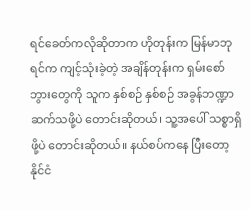ရင်ခေတ်ကလိုဆိုတာက ဟိုတုန်းက မြန်မာဘုရင်က ကျင့်သုံးခဲ့တဲ့ အချိန်တုန်းက ရှမ်းစော်ဘွားတွေကို သူက နှစ်စဉ် နှစ်စဉ် အခွန်ဘဏ္ဍာ ဆက်သဖို့ပဲ တောင်းဆိုတယ်၊ သူ့အပေါ် သစ္စာရှိဖို့ပဲ တောင်းဆိုတယ်။ နယ်စပ်ကနေ ပြီးတော့ နိုင်ငံ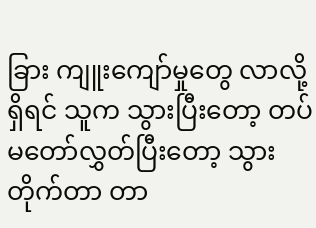ခြား ကျူးကျော်မှုတွေ လာလို့ရှိရင် သူက သွားပြီးတော့ တပ်မတော်လွှတ်ပြီးတော့ သွားတိုက်တာ တာ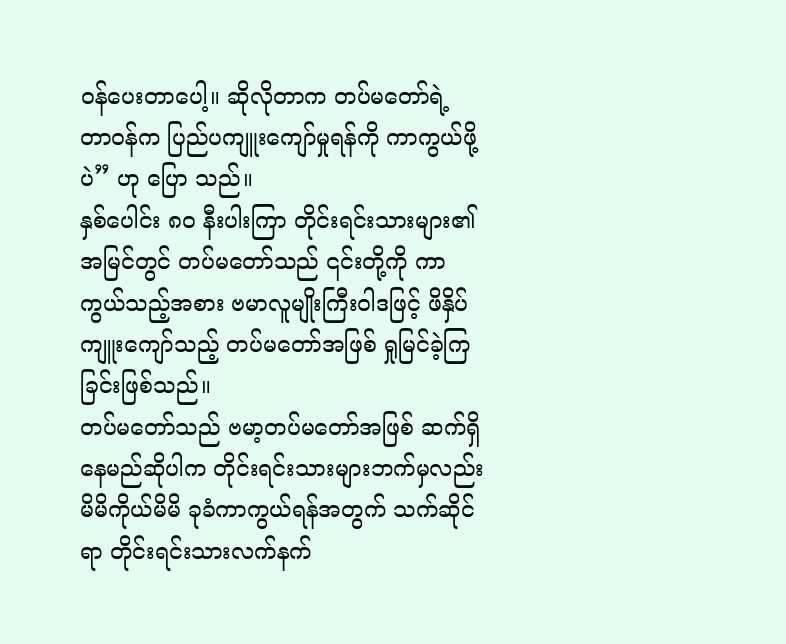ဝန်ပေးတာပေါ့။ ဆိုလိုတာက တပ်မတော်ရဲ့ တာဝန်က ပြည်ပကျူးကျော်မှုရန်ကို ကာကွယ်ဖို့ပဲ” ဟု ပြော သည်။
နှစ်ပေါင်း ၈၀ နီးပါးကြာ တိုင်းရင်းသားများ၏ အမြင်တွင် တပ်မတော်သည် ၎င်းတို့ကို ကာကွယ်သည့်အစား ဗမာလူမျိုးကြီးဝါဒဖြင့် ဖိနှိပ်ကျူးကျော်သည့် တပ်မတော်အဖြစ် ရှုမြင်ခဲ့ကြခြင်းဖြစ်သည်။
တပ်မတော်သည် ဗမာ့တပ်မတော်အဖြစ် ဆက်ရှိနေမည်ဆိုပါက တိုင်းရင်းသားများဘက်မှလည်း မိမိကိုယ်မိမိ ခုခံကာကွယ်ရန်အတွက် သက်ဆိုင်ရာ တိုင်းရင်းသားလက်နက်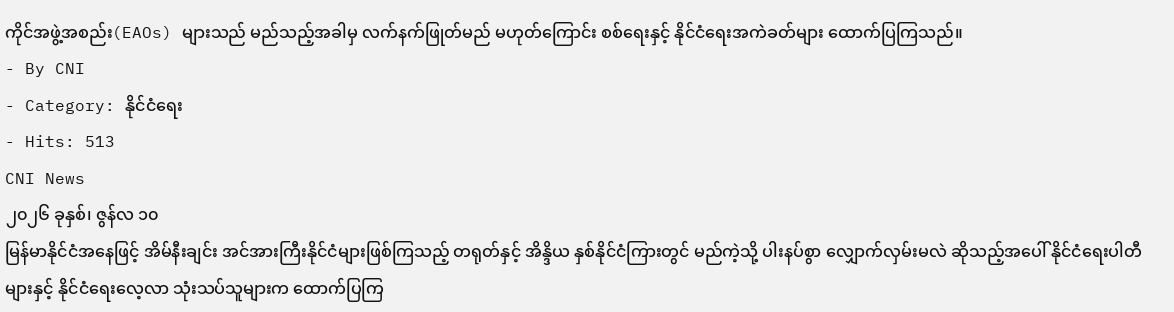ကိုင်အဖွဲ့အစည်း(EAOs) များသည် မည်သည့်အခါမှ လက်နက်ဖြုတ်မည် မဟုတ်ကြောင်း စစ်ရေးနှင့် နိုင်ငံရေးအကဲခတ်များ ထောက်ပြကြသည်။
- By CNI
- Category: နိုင်ငံရေး
- Hits: 513
CNI News
၂၀၂၆ ခုနှစ်၊ ဇွန်လ ၁၀
မြန်မာနိုင်ငံအနေဖြင့် အိမ်နီးချင်း အင်အားကြီးနိုင်ငံများဖြစ်ကြသည့် တရုတ်နှင့် အိန္ဒိယ နှစ်နိုင်ငံကြားတွင် မည်ကဲ့သို့ ပါးနပ်စွာ လျှောက်လှမ်းမလဲ ဆိုသည့်အပေါ် နိုင်ငံရေးပါတီများနှင့် နိုင်ငံရေးလေ့လာ သုံးသပ်သူများက ထောက်ပြကြ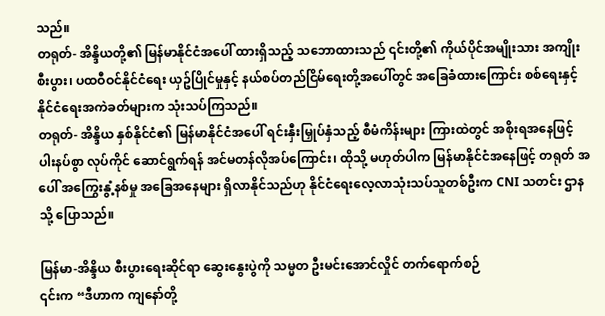သည်။
တရုတ်- အိန္ဒိယတို့၏ မြန်မာနိုင်ငံအပေါ် ထားရှိသည့် သဘောထားသည် ၎င်းတို့၏ ကိုယ်ပိုင်အမျိုးသား အကျိုး စီးပွား၊ ပထဝီဝင်နိုင်ငံရေး ယှဥ်ပြိုင်မှုနှင့် နယ်စပ်တည်ငြိမ်ရေးတို့အပေါ်တွင် အခြေခံထားကြောင်း စစ်ရေးနှင့် နိုင်ငံရေးအကဲခတ်များက သုံးသပ်ကြသည်။
တရုတ်- အိန္ဒိယ နှစ်နိုင်ငံ၏ မြန်မာနိုင်ငံအပေါ် ရင်းနှီးမြှုပ်နှံသည့် စီမံကိန်းများ ကြားထဲတွင် အစိုးရအနေဖြင့် ပါးနပ်စွာ လုပ်ကိုင် ဆောင်ရွက်ရန် အင်မတန်လိုအပ်ကြောင်း၊ ထိုသို့ မဟုတ်ပါက မြန်မာနိုင်ငံအနေဖြင့် တရုတ် အပေါ် အကြွေးနွံ့နစ်မှု အခြေအနေများ ရှိလာနိုင်သည်ဟု နိုင်ငံရေးလေ့လာသုံးသပ်သူတစ်ဦးက CNI သတင်း ဌာနသို့ ပြောသည်။

မြန်မာ-အိန္ဒိယ စီးပွားရေးဆိုင်ရာ ဆွေးနွေးပွဲကို သမ္မတ ဦးမင်းအောင်လှိုင် တက်ရောက်စဉ်
၎င်းက “ဒီဟာက ကျနော်တို့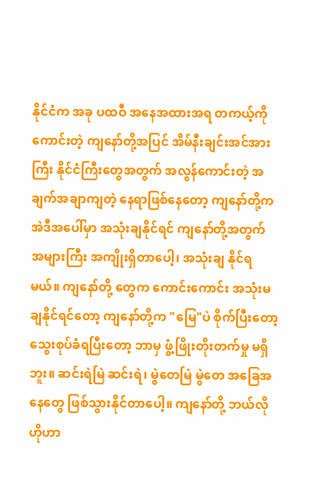နိုင်ငံက အခု ပထဝီ အနေအထားအရ တကယ့်ကို ကောင်းတဲ့ ကျနော်တို့အပြင် အိမ်နီးချင်းအင်အားကြီး နိုင်ငံကြီးတွေအတွက် အလွန်ကောင်းတဲ့ အချက်အချာကျတဲ့ နေရာဖြစ်နေတော့ ကျနော်တို့က အဲဒီအပေါ်မှာ အသုံးချနိုင်ရင် ကျနော်တို့အတွက် အများကြီး အကျိုးရှိတာပေါ့၊ အသုံးချ နိုင်ရမယ်။ ကျနော်တို့ တွေက ကောင်းကောင်း အသုံးမချနိုင်ရင်တော့ ကျနော်တို့က "မြေ"ပဲ စိုက်ပြီးတော့ သွေးစုပ်ခံရပြီးတော့ ဘာမှ ဖွံ့ဖြိုးတိုးတက်မှု မရှိဘူး။ ဆင်းရဲမြဲ ဆင်းရဲ၊ မွဲတေမြဲ မွဲတေ အခြေအနေတွေ ဖြစ်သွားနိုင်တာပေါ့။ ကျနော်တို့ ဘယ်လို ဟိုဟာ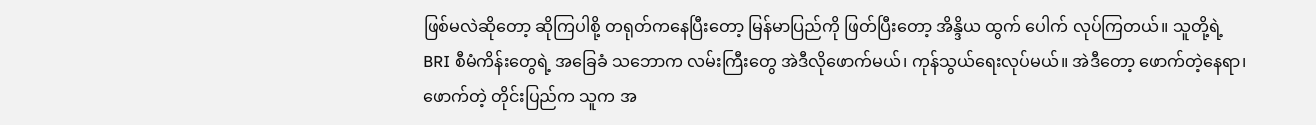ဖြစ်မလဲဆိုတော့ ဆိုကြပါစို့ တရုတ်ကနေပြီးတော့ မြန်မာပြည်ကို ဖြတ်ပြီးတော့ အိန္ဒိယ ထွက် ပေါက် လုပ်ကြတယ်။ သူတို့ရဲ့ BRI စီမံကိန်းတွေရဲ့ အခြေခံ သဘောက လမ်းကြီးတွေ အဲဒီလိုဖောက်မယ်၊ ကုန်သွယ်ရေးလုပ်မယ်။ အဲဒီတော့ ဖောက်တဲ့နေရာ၊ ဖောက်တဲ့ တိုင်းပြည်က သူက အ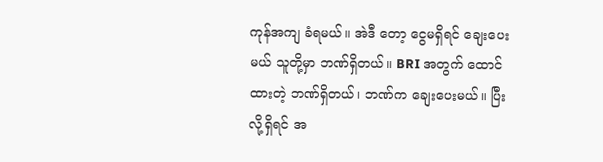ကုန်အကျ ခံရမယ်။ အဲဒီ တော့ ငွေမရှိရင် ချေးပေးမယ် သူတို့မှာ ဘဏ်ရှိတယ်။ BRI အတွက် ထောင်ထားတဲ့ ဘဏ်ရှိတယ်၊ ဘဏ်က ချေးပေးမယ်။ ပြီးလို့ရှိရင် အ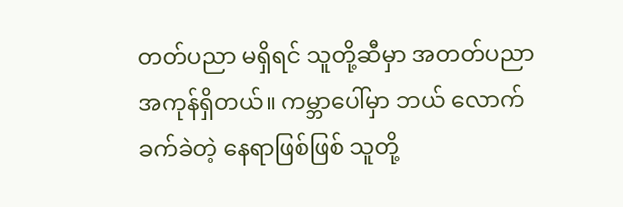တတ်ပညာ မရှိရင် သူတို့ဆီမှာ အတတ်ပညာ အကုန်ရှိတယ်။ ကမ္ဘာပေါ်မှာ ဘယ် လောက် ခက်ခဲတဲ့ နေရာဖြစ်ဖြစ် သူတို့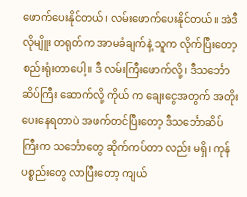ဖောက်ပေးနိုင်တယ်၊ လမ်းဖောက်ပေးနိုင်တယ်။ အဲဒီလိုမျိူး တရုတ်က အာမခံချက်နဲ့ သူက လိုက်ပြီးတော့ စည်းရုံးတာပေါ့။ ဒီ လမ်းကြီးဖောက်လို့၊ ဒီသင်္ဘောဆိပ်ကြီး ဆောက်လို့ ကိုယ် က ချေးငွေအတွက် အတိုးပေးနေရတာပဲ အဖက်တင်ပြီးတော့ ဒီသင်္ဘောဆိပ်ကြီးက သင်္ဘောတွေ ဆိုက်ကပ်တာ လည်း မရှိ၊ ကုန်ပစ္စည်းတွေ လာပြီးတော့ ကျယ်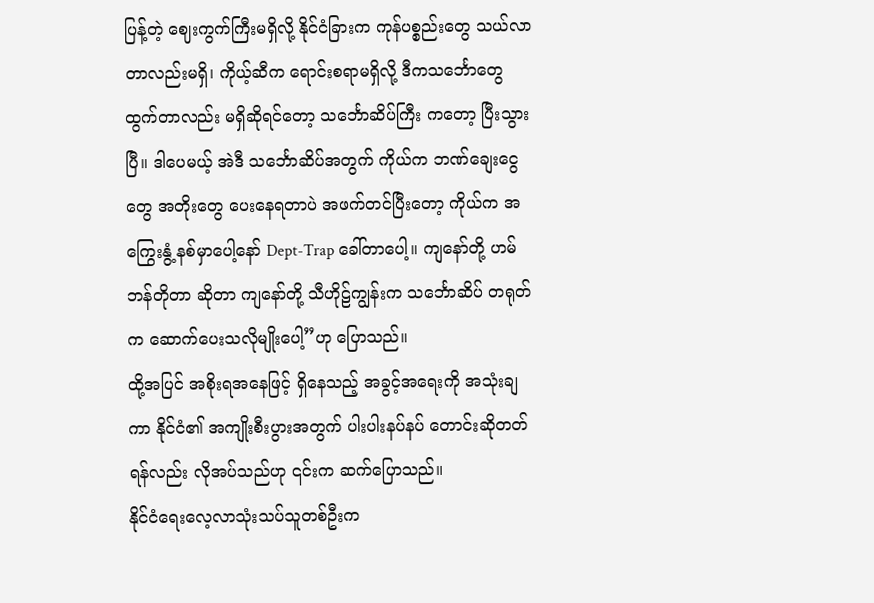ပြန့်တဲ့ ဈေးကွက်ကြီးမရှိလို့ နိုင်ငံခြားက ကုန်ပစ္စည်းတွေ သယ်လာ တာလည်းမရှိ၊ ကိုယ့်ဆီက ရောင်းစရာမရှိလို့ ဒီကသင်္ဘောတွေ ထွက်တာလည်း မရှိဆိုရင်တော့ သင်္ဘောဆိပ်ကြီး ကတော့ ပြီးသွားပြီ။ ဒါပေမယ့် အဲဒီ သင်္ဘောဆိပ်အတွက် ကိုယ်က ဘဏ်ချေးငွေတွေ အတိုးတွေ ပေးနေရတာပဲ အဖက်တင်ပြီးတော့ ကိုယ်က အကြွေးနွံ့ နစ်မှာပေါ့နော် Dept-Trap ခေါ်တာပေါ့။ ကျနော်တို့ ဟမ်ဘန်တိုတာ ဆိုတာ ကျနော်တို့ သီဟိုဠ်ကျွန်းက သင်္ဘောဆိပ် တရုတ်က ဆောက်ပေးသလိုမျိုးပေါ့”ဟု ပြောသည်။
ထို့အပြင် အစိုးရအနေဖြင့် ရှိနေသည့် အခွင့်အရေးကို အသုံးချကာ နိုင်ငံ၏ အကျိုးစီးပွားအတွက် ပါးပါးနပ်နပ် တောင်းဆိုတတ်ရန်လည်း လိုအပ်သည်ဟု ၎င်းက ဆက်ပြောသည်။
နိုင်ငံရေးလေ့လာသုံးသပ်သူတစ်ဦးက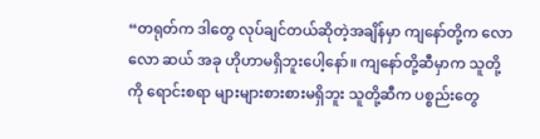“တရုတ်က ဒါတွေ လုပ်ချင်တယ်ဆိုတဲ့အချိန်မှာ ကျနော်တို့က လောလော ဆယ် အခု ဟိုဟာမရှိဘူးပေါ့နော်။ ကျနော်တို့ဆီမှာက သူတို့ကို ရောင်းစရာ များများစားစားမရှိဘူး သူတို့ဆီက ပစ္စည်းတွေ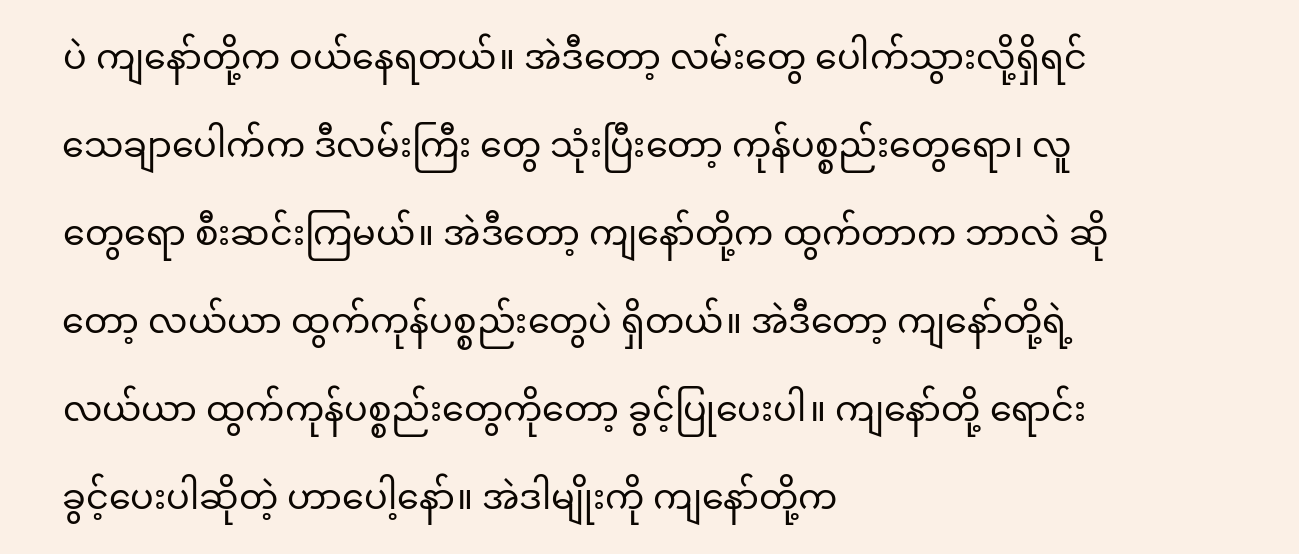ပဲ ကျနော်တို့က ဝယ်နေရတယ်။ အဲဒီတော့ လမ်းတွေ ပေါက်သွားလို့ရှိရင် သေချာပေါက်က ဒီလမ်းကြီး တွေ သုံးပြီးတော့ ကုန်ပစ္စည်းတွေရော၊ လူတွေရော စီးဆင်းကြမယ်။ အဲဒီတော့ ကျနော်တို့က ထွက်တာက ဘာလဲ ဆိုတော့ လယ်ယာ ထွက်ကုန်ပစ္စည်းတွေပဲ ရှိတယ်။ အဲဒီတော့ ကျနော်တို့ရဲ့ လယ်ယာ ထွက်ကုန်ပစ္စည်းတွေကိုတော့ ခွင့်ပြုပေးပါ။ ကျနော်တို့ ရောင်းခွင့်ပေးပါဆိုတဲ့ ဟာပေါ့နော်။ အဲဒါမျိုးကို ကျနော်တို့က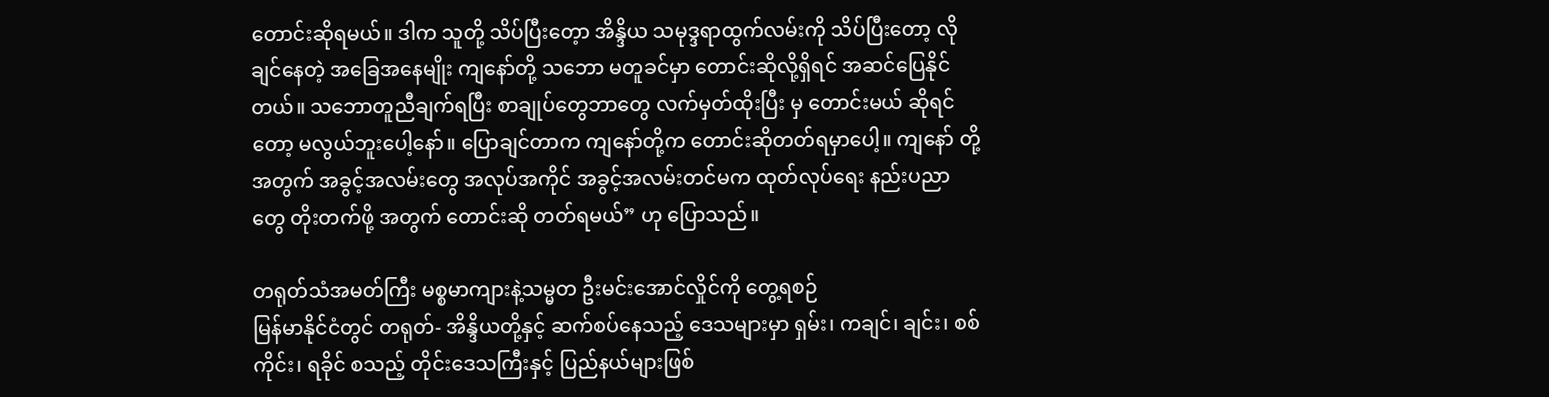တောင်းဆိုရမယ်။ ဒါက သူတို့ သိပ်ပြီးတေ့ာ အိန္ဒိယ သမုဒ္ဒရာထွက်လမ်းကို သိပ်ပြီးတော့ လိုချင်နေတဲ့ အခြေအနေမျိုး ကျနော်တို့ သဘော မတူခင်မှာ တောင်းဆိုလို့ရှိရင် အဆင်ပြေနိုင်တယ်။ သဘောတူညီချက်ရပြီး စာချုပ်တွေဘာတွေ လက်မှတ်ထိုးပြီး မှ တောင်းမယ် ဆိုရင်တော့ မလွယ်ဘူးပေါ့နော်။ ပြောချင်တာက ကျနော်တို့က တောင်းဆိုတတ်ရမှာပေါ့။ ကျနော် တို့အတွက် အခွင့်အလမ်းတွေ အလုပ်အကိုင် အခွင့်အလမ်းတင်မက ထုတ်လုပ်ရေး နည်းပညာတွေ တိုးတက်ဖို့ အတွက် တောင်းဆို တတ်ရမယ်” ဟု ပြောသည်။

တရုတ်သံအမတ်ကြီး မစ္စမာကျားနဲ့သမ္မတ ဦးမင်းအောင်လှိုင်ကို တွေ့ရစဉ်
မြန်မာနိုင်ငံတွင် တရုတ်- အိန္ဒိယတို့နှင့် ဆက်စပ်နေသည့် ဒေသများမှာ ရှမ်း၊ ကချင်၊ ချင်း၊ စစ်ကိုင်း၊ ရခိုင် စသည့် တိုင်းဒေသကြီးနှင့် ပြည်နယ်များဖြစ်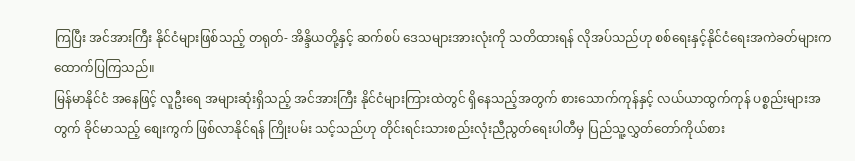ကြပြီး အင်အားကြီး နိုင်ငံများဖြစ်သည့် တရုတ်- အိန္ဒိယတို့နှင့် ဆက်စပ် ဒေသများအားလုံးကို သတိထားရန် လိုအပ်သည်ဟု စစ်ရေးနှင့်နိုင်ငံရေးအကဲခတ်များက ထောက်ပြကြသည်။
မြန်မာနိုင်ငံ အနေဖြင့် လူဦးရေ အများဆုံးရှိသည့် အင်အားကြီး နိုင်ငံများကြားထဲတွင် ရှိနေသည့်အတွက် စားသောက်ကုန်နှင့် လယ်ယာထွက်ကုန် ပစ္စည်းများအတွက် ခိုင်မာသည့် စျေးကွက် ဖြစ်လာနိုင်ရန် ကြိုးပမ်း သင့်သည်ဟု တိုင်းရင်းသားစည်းလုံးညီညွတ်ရေးပါတီမှ ပြည်သူ့လွှတ်တော်ကိုယ်စား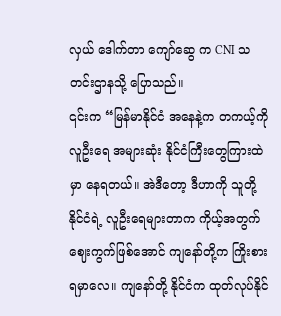လှယ် ဒေါက်တာ ကျော်ဆွေ က CNI သတင်းဌာနသို့ ပြောသည်။
၎င်းက “မြန်မာနိုင်ငံ အနေနဲ့က တကယ့်ကို လူဦးရေ အများဆုံး နိုင်ငံကြီးတွေကြားထဲမှာ နေရတယ်။ အဲဒီတော့ ဒီဟာကို သူတို့နိုင်ငံရဲ့ လူဦးရေများတာက ကိုယ့်အတွက် ဈေးကွက်ဖြစ်အောင် ကျနော်တို့က ကြိုးစားရမှာလေ။ ကျနော်တို့ နိုင်ငံက ထုတ်လုပ်နိုင်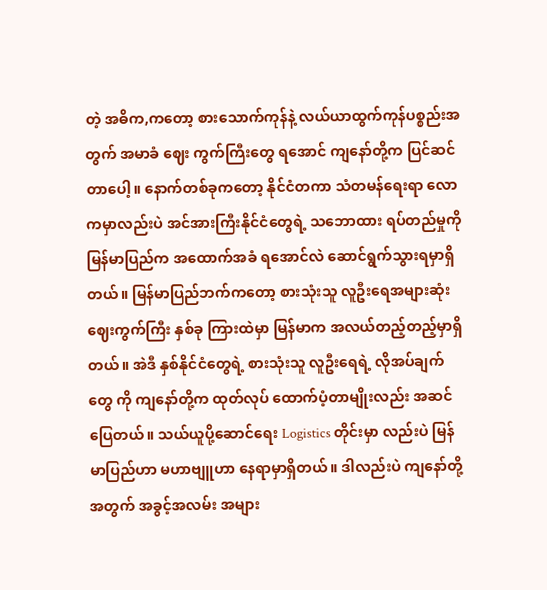တဲ့ အဓိက,ကတော့ စားသောက်ကုန်နဲ့ လယ်ယာထွက်ကုန်ပစ္စည်းအတွက် အမာခံ ဈေး ကွက်ကြီးတွေ ရအောင် ကျနော်တို့က ပြင်ဆင်တာပေါ့။ နောက်တစ်ခုကတော့ နိုင်ငံတကာ သံတမန်ရေးရာ လောကမှာလည်းပဲ အင်အားကြီးနိုင်ငံတွေရဲ့ သဘောထား ရပ်တည်မှုကို မြန်မာပြည်က အထောက်အခံ ရအောင်လဲ ဆောင်ရွက်သွားရမှာရှိတယ်။ မြန်မာပြည်ဘက်ကတော့ စားသုံးသူ လူဦးရေအများဆုံး ဈေးကွက်ကြီး နှစ်ခု ကြားထဲမှာ မြန်မာက အလယ်တည့်တည့်မှာရှိတယ်။ အဲဒီ နှစ်နိုင်ငံတွေရဲ့ စားသုံးသူ လူဦးရေရဲ့ လိုအပ်ချက်တွေ ကို ကျနော်တို့က ထုတ်လုပ် ထောက်ပံ့တာမျိုးလည်း အဆင်ပြေတယ်။ သယ်ယူပို့ဆောင်ရေး Logistics တိုင်းမှာ လည်းပဲ မြန်မာပြည်ဟာ မဟာဗျူဟာ နေရာမှာရှိတယ်။ ဒါလည်းပဲ ကျနော်တို့အတွက် အခွင့်အလမ်း အများ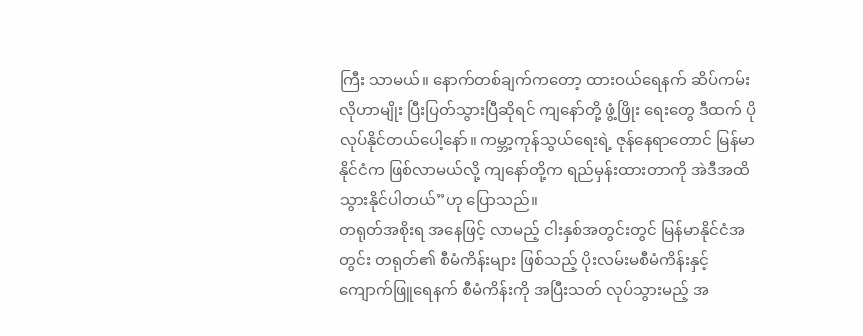ကြီး သာမယ်။ နောက်တစ်ချက်ကတော့ ထားဝယ်ရေနက် ဆိပ်ကမ်းလိုဟာမျိုး ပြီးပြတ်သွားပြီဆိုရင် ကျနော်တို့ ဖွံ့ဖြိုး ရေးတွေ ဒီထက် ပိုလုပ်နိုင်တယ်ပေါ့နော်။ ကမ္ဘာ့ကုန်သွယ်ရေးရဲ့ ဇုန်နေရာတောင် မြန်မာနိုင်ငံက ဖြစ်လာမယ်လို့ ကျနော်တို့က ရည်မှန်းထားတာကို အဲဒီအထိ သွားနိုင်ပါတယ်”ဟု ပြောသည်။
တရုတ်အစိုးရ အနေဖြင့် လာမည့် ငါးနှစ်အတွင်းတွင် မြန်မာနိုင်ငံအတွင်း တရုတ်၏ စီမံကိန်းများ ဖြစ်သည့် ပိုးလမ်းမစီမံကိန်းနှင့် ကျောက်ဖြူရေနက် စီမံကိန်းကို အပြီးသတ် လုပ်သွားမည့် အ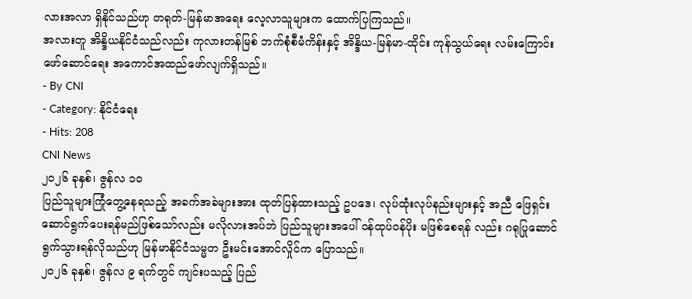လားအလာ ရှိနိုင်သည်ဟု တရုတ်-မြန်မာအရေး လေ့လာသူများက ထောက်ပြကြသည်။
အလားတူ အိန္ဒိယနိုင်ငံသည်လည်း ကုလားတန်မြစ် ဘက်စုံစီမံကိန်းနှင့် အိန္ဒိယ-မြန်မာ-ထိုင်း ကုန်သွယ်ရေး လမ်းကြောင်း ဖော်ဆောင်ရေး အကောင်အထည်ဖော်လျက်ရှိသည်။
- By CNI
- Category: နိုင်ငံရေး
- Hits: 208
CNI News
၂၀၂၆ ခုနှစ်၊ ဇွန်လ ၁၀
ပြည်သူများကြုံတွေ့နေရသည့် အခက်အခဲများအား ထုတ်ပြန်ထားသည့် ဥပဒေ၊ လုပ်ထုံးလုပ်နည်းများနှင့် အညီ ဖြေရှင်းဆောင်ရွက်ပေးရန်မည်ဖြစ်သော်လည်း မလိုလားအပ်ဘဲ ပြည်သူများအပေါ် ဝန်ထုပ်ဝန်ပိုး မဖြစ်စေရန် လည်း ဂရုပြုဆောင်ရွက်သွားရန်လိုသည်ဟု မြန်မာနိုင်ငံသမ္မတ ဦးမင်းအောင်လှိုင်က ပြောသည်။
၂၀၂၆ ခုနှစ်၊ ဇွန်လ ၉ ရက်တွင် ကျင်းပသည့် ပြည်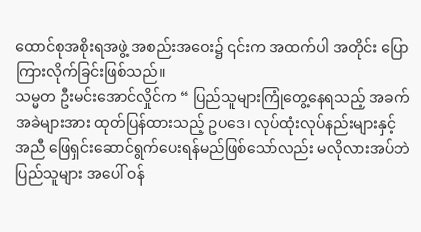ထောင်စုအစိုးရအဖွဲ့ အစည်းအဝေး၌ ၎င်းက အထက်ပါ အတိုင်း ပြောကြားလိုက်ခြင်းဖြစ်သည်။
သမ္မတ ဦးမင်းအောင်လှိုင်က “ ပြည်သူများကြုံတွေ့နေရသည့် အခက်အခဲများအား ထုတ်ပြန်ထားသည့် ဥပဒေ၊ လုပ်ထုံးလုပ်နည်းများနှင့် အညီ ဖြေရှင်းဆောင်ရွက်ပေးရန်မည်ဖြစ်သော်လည်း မလိုလားအပ်ဘဲ ပြည်သူများ အပေါ် ဝန်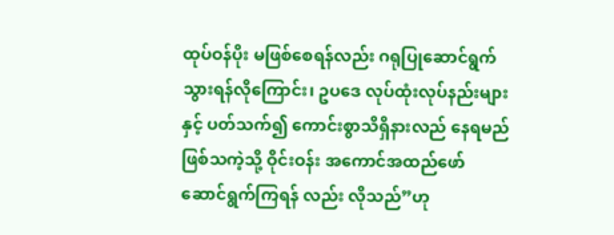ထုပ်ဝန်ပိုး မဖြစ်စေရန်လည်း ဂရုပြုဆောင်ရွက်သွားရန်လိုကြောင်း၊ ဥပဒေ လုပ်ထုံးလုပ်နည်းများနှင့် ပတ်သက်၍ ကောင်းစွာသိရှိနားလည် နေရမည်ဖြစ်သကဲ့သို့ ဝိုင်းဝန်း အကောင်အထည်ဖော် ဆောင်ရွက်ကြရန် လည်း လိုသည်”ဟု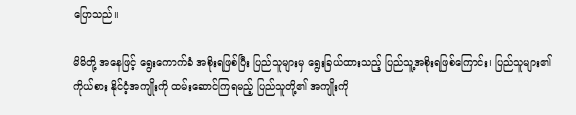ပြောသည်။

မိမိတို့ အနေဖြင့် ရွေးကောက်ခံ အစိုးရဖြစ်ပြီး ပြည်သူများမှ ရွေးခြယ်ထားသည့် ပြည်သူ့အစိုးရဖြစ်ကြောင်း၊ ပြည်သူများ၏ ကိုယ်စား နိုင်ငံ့အကျိုးကို ထမ်းဆောင်ကြရမည့် ပြည်သူတို့၏ အကျိုးကို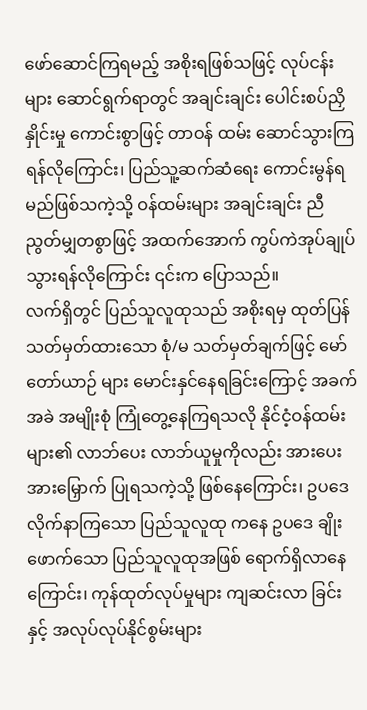ဖော်ဆောင်ကြရမည့် အစိုးရဖြစ်သဖြင့် လုပ်ငန်းများ ဆောင်ရွက်ရာတွင် အချင်းချင်း ပေါင်းစပ်ညှိနှိုင်းမှု ကောင်းစွာဖြင့် တာဝန် ထမ်း ဆောင်သွားကြရန်လိုကြောင်း၊ ပြည်သူ့ဆက်ဆံရေး ကောင်းမွန်ရမည်ဖြစ်သကဲ့သို့ ဝန်ထမ်းများ အချင်းချင်း ညီညွတ်မျှတစွာဖြင့် အထက်အောက် ကွပ်ကဲအုပ်ချုပ်သွားရန်လိုကြောင်း ၎င်းက ပြောသည်။
လက်ရှိတွင် ပြည်သူလူထုသည် အစိုးရမှ ထုတ်ပြန် သတ်မှတ်ထားသော စုံ/မ သတ်မှတ်ချက်ဖြင့် မော်တော်ယာဉ် များ မောင်းနှင်နေရခြင်းကြောင့် အခက်အခဲ အမျိုးစုံ ကြုံတွေ့နေကြရသလို နိုင်ငံ့ဝန်ထမ်းများ၏ လာဘ်ပေး လာဘ်ယူမှုကိုလည်း အားပေးအားမြှောက် ပြုရသကဲ့သို့ ဖြစ်နေကြောင်း၊ ဥပဒေ လိုက်နာကြသော ပြည်သူလူထု ကနေ ဥပဒေ ချိုးဖောက်သော ပြည်သူလူထုအဖြစ် ရောက်ရှိလာနေကြောင်း၊ ကုန်ထုတ်လုပ်မှုများ ကျဆင်းလာ ခြင်းနှင့် အလုပ်လုပ်နိုင်စွမ်းများ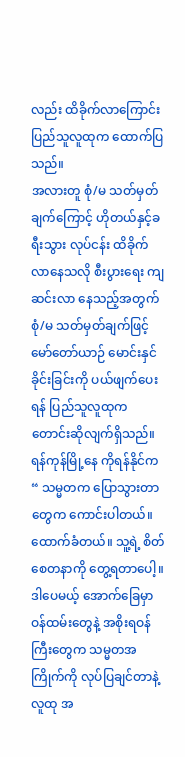လည်း ထိခိုက်လာကြောင်း ပြည်သူလူထုက ထောက်ပြသည်။
အလားတူ စုံ/မ သတ်မှတ်ချက်ကြောင့် ဟိုတယ်နှင့်ခရီးသွား လုပ်ငန်း ထိခိုက်လာနေသလို စီးပွားရေး ကျဆင်းလာ နေသည့်အတွက် စုံ/မ သတ်မှတ်ချက်ဖြင့် မော်တော်ယာဉ် မောင်းနှင်ခိုင်းခြင်းကို ပယ်ဖျက်ပေးရန် ပြည်သူလူထုက တောင်းဆိုလျက်ရှိသည်။
ရန်ကုန်မြို့နေ ကိုရန်နိုင်က “ သမ္မတက ပြောသွားတာတွေက ကောင်းပါတယ်။ ထောက်ခံတယ်။ သူ့ရဲ့ စိတ် စေတနာကို တွေ့ရတာပေါ့။ ဒါပေမယ့် အောက်ခြေမှာ ဝန်ထမ်းတွေနဲ့ အစိုးရဝန်ကြီးတွေက သမ္မတအကြိုက်ကို လုပ်ပြချင်တာနဲ့ လူထု အ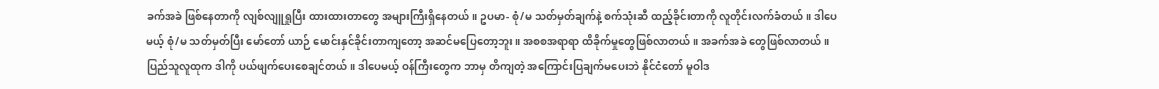ခက်အခဲ ဖြစ်နေတာကို လျစ်လျူရှုပြီး ထားထားတာတွေ အများကြီးရှိနေတယ်။ ဥပမာ- စုံ/မ သတ်မှတ်ချက်နဲ့ စက်သုံးဆီ ထည့်ခိုင်းတာကို လူတိုင်းလက်ခံတယ်။ ဒါပေမယ့် စုံ/မ သတ်မှတ်ပြီး မော်တော် ယာဉ် မောင်းနှင်ခိုင်းတာကျတော့ အဆင်မပြေတော့ဘူး။ အစစအရာရာ ထိခိုက်မှုတွေဖြစ်လာတယ်။ အခက်အခဲ တွေဖြစ်လာတယ်။ ပြည်သူလူထုက ဒါကို ပယ်ဖျက်ပေးစေချင်တယ်။ ဒါပေမယ့် ဝန်ကြီးတွေက ဘာမှ တိကျတဲ့ အကြောင်းပြချက်မပေးဘဲ နိုင်ငံတော် မူဝါဒ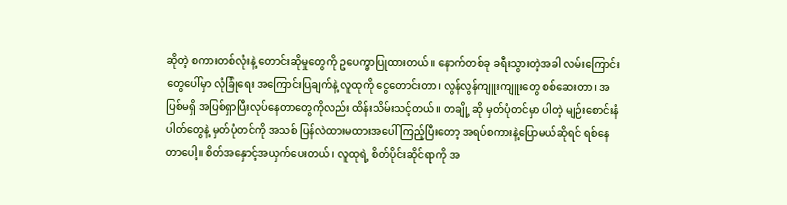ဆိုတဲ့ စကားတစ်လုံးနဲ့ တောင်းဆိုမှုတွေကို ဥပေက္ခာပြုထားတယ်။ နောက်တစ်ခု ခရီးသွားတဲ့အခါ လမ်းကြောင်းတွေပေါ်မှာ လုံခြုံရေး အကြောင်းပြချက်နဲ့ လူထုကို ငွေတောင်းတာ၊ လွန်လွန်ကျူးကျူးတွေ စစ်ဆေးတာ၊ အပြစ်မရှိ အပြစ်ရှာပြီးလုပ်နေတာတွေကိုလည်း ထိန်းသိမ်းသင့်တယ်။ တချို့ ဆို မှတ်ပုံတင်မှာ ပါတဲ့ မျဉ်းစောင်းနံပါတ်တွေနဲ့ မှတ်ပုံတင်ကို အသစ် ပြန်လဲထားမထားအပေါ် ကြည့်ပြီးတော့ အရပ်စကားနဲ့ပြောမယ်ဆိုရင် ရစ်နေတာပေါ့။ စိတ်အနှောင့်အယှက်ပေးတယ်၊ လူထုရဲ့ စိတ်ပိုင်းဆိုင်ရာကို အ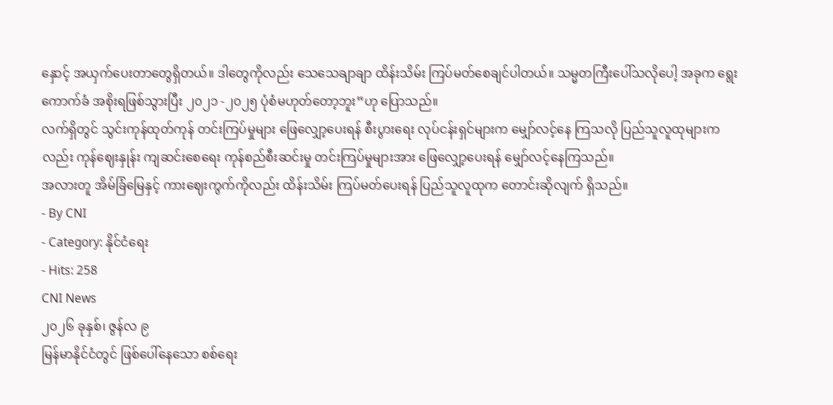နှောင့် အယှက်ပေးတာတွေရှိတယ်။ ဒါတွေကိုလည်း သေသေချာချာ ထိန်းသိမ်း ကြပ်မတ်စေချင်ပါတယ်။ သမ္မတကြီးပေါ်သလိုပေါ့ အခုက ရွေးကောက်ခံ အစိုးရဖြစ်သွားပြီး ၂၀၂၁ -၂၀၂၅ ပုံစံမဟုတ်တော့ဘူး”ဟု ပြောသည်။
လက်ရှိတွင် သွင်းကုန်ထုတ်ကုန် တင်းကြပ်မှုများ ဖြေလျှော့ပေးရန် စီးပွားရေး လုပ်ငန်းရှင်များက မျှော်လင့်နေ ကြသလို ပြည်သူလူထုများကလည်း ကုန်ဈေးနှုန်း ကျဆင်းစေရေး ကုန်စည်စီးဆင်းမှု တင်းကြပ်မှုများအား ဖြေလျှော့ပေးရန် မျှော်လင့်နေကြသည်။
အလားတူ အိမ်ခြံမြေနှင့် ကားဈေးကွက်ကိုလည်း ထိန်းသိမ်း ကြပ်မတ်ပေးရန် ပြည်သူလူထုက တောင်းဆိုလျက် ရှိသည်။
- By CNI
- Category: နိုင်ငံရေး
- Hits: 258
CNI News
၂၀၂၆ ခုနှစ်၊ ဇွန်လ ၉
မြန်မာနိုင်ငံတွင် ဖြစ်ပေါ်နေသော စစ်ရေး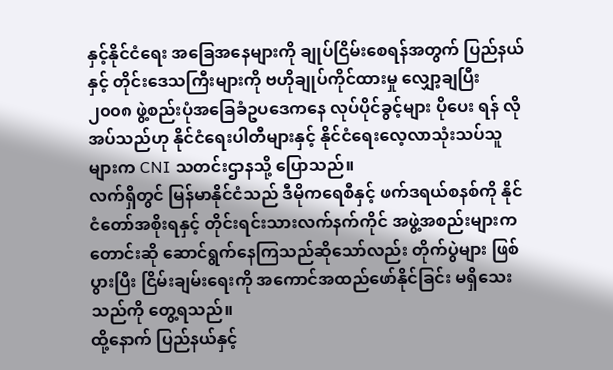နှင့်နိုင်ငံရေး အခြေအနေများကို ချုပ်ငြိမ်းစေရန်အတွက် ပြည်နယ်နှင့် တိုင်းဒေသကြီးများကို ဗဟိုချုပ်ကိုင်ထားမှု လျှော့ချပြီး ၂၀၀၈ ဖွဲ့စည်းပုံအခြေခံဥပဒေကနေ လုပ်ပိုင်ခွင့်များ ပိုပေး ရန် လိုအပ်သည်ဟု နိုင်ငံရေးပါတီများနှင့် နိုင်ငံရေးလေ့လာသုံးသပ်သူများက CNI သတင်းဌာနသို့ ပြောသည်။
လက်ရှိတွင် မြန်မာနိုင်ငံသည် ဒီမိုကရေစီနှင့် ဖက်ဒရယ်စနစ်ကို နိုင်ငံတော်အစိုးရနှင့် တိုင်းရင်းသားလက်နက်ကိုင် အဖွဲ့အစည်းများက တောင်းဆို ဆောင်ရွက်နေကြသည်ဆိုသော်လည်း တိုက်ပွဲများ ဖြစ်ပွားပြီး ငြိမ်းချမ်းရေးကို အကောင်အထည်ဖော်နိုင်ခြင်း မရှိသေးသည်ကို တွေ့ရသည်။
ထို့နောက် ပြည်နယ်နှင့်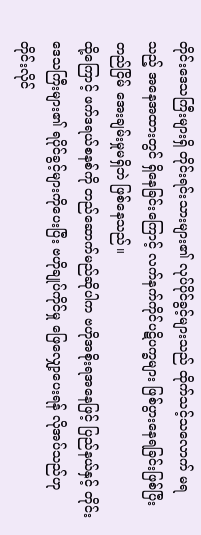တိုင်းဒေသကြီးများရှိ တိုင်းရင်းသားများ၏ လုပ်ပိုင်ခွင့်များသည် ထိုက်သင့်သလောက် မရသည့် အနေအထားတွင် ရှိနေခြင်းကြောင့် လက်နက်ကိုင်ပဋိပက္ခများ ဖြစ်ပွားနေရခြင်းဖြစ်ပြီး တည်ငြိမ် အေးချမ်းမှုမရှိဘဲ ဖြစ်နေသည်။
ထို့ကြောင့် ဖက်ဒရယ်စနစ်ကို တည်ဆောက်မည်ဆိုပါက ဗဟိုအစိုးရအနေဖြင့် ပြည်နယ်နှင့် တိုင်းဒေသကြီးများ၏ ရပိုင်ခွင့်များကိုပေးပြီး ဗဟိုချုပ်ကိုင်မှု ဖြေလျှော့ပေးရန် လိုအပ်သည်ဟု တိုင်းလိုင်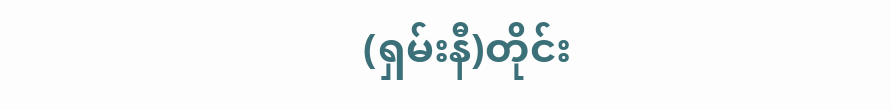(ရှမ်းနီ)တိုင်း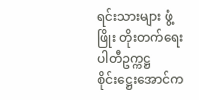ရင်းသားများ ဖွံ့ဖြိုး တိုးတက်ရေးပါတီဥက္ကဋ္ဌ စိုင်းဋ္ဌေးအောင်က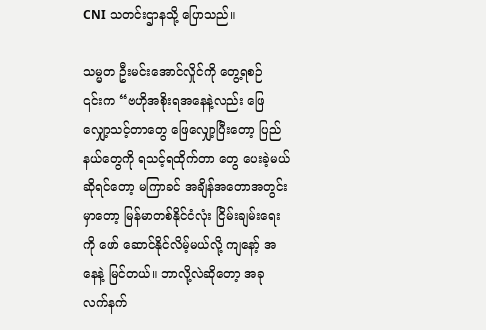CNI သတင်းဌာနသို့ ပြောသည်။

သမ္မတ ဦးမင်းအောင်လှိုင်ကို တွေ့ရစဉ်
၎င်းက “ဗဟိုအစိုးရအနေနဲ့လည်း ဖြေလျှော့သင့်တာတွေ ဖြေလျှော့ပြီးတော့ ပြည်နယ်တွေကို ရသင့်ရထိုက်တာ တွေ ပေးခဲ့မယ်ဆိုရင်တော့ မကြာခင် အချိန်အတောအတွင်းမှာတော့ မြန်မာတစ်နိုင်ငံလုံး ငြိမ်းချမ်းရေးကို ဖော် ဆောင်နိုင်လိမ့်မယ်လို့ ကျနော့် အနေနဲ့ မြင်တယ်။ ဘာလို့လဲဆိုတော့ အခု လက်နက်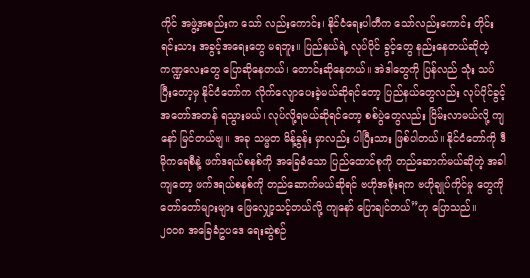ကိုင် အဖွဲ့အစည်းက သော် လည်းကောင်း၊ နိုင်ငံရေးပါတီက သော်လည်းကောင်း တိုင်းရင်းသား အခွင့်အရေးတွေ မရဘူး။ ပြည်နယ်ရဲ့ လုပ်ပိုင် ခွင့်တွေ နည်းနေတယ်ဆိုတဲ့ ကဏ္ဍလေးတွေ ပြောဆိုနေတယ်၊ တောင်းဆိုနေတယ်။ အဲဒါတွေကို ပြန်လည် သုံး သပ် ပြီးတော့မှ နိုင်ငံတော်က လိုက်လျောပေးခဲ့မယ်ဆိုရင်တော့ ပြည်နယ်တွေလည်း လုပ်ပိုင်ခွင့် အတော်အတန် ရသွားမယ်၊ လုပ်လို့ရမယ်ဆိုရင်တော့ စစ်ပွဲတွေလည်း ငြိမ်းလာမယ်လို့ ကျနော် မြင်တယ်ဗျ။ အခု သမ္မတ မိန့်ခွန်း မှာလည်း ပါပြီးသား ဖြစ်ပါတယ်။ နိုင်ငံတော်ကို ဒီမိုကရေစီနဲ့ ဖက်ဒရယ်စနစ်ကို အခြေခံသော ပြည်ထောင်စုကို တည်ဆောက်မယ်ဆိုတဲ့ အခါကျတော့ ဖက်ဒရယ်စနစ်ကို တည်ဆောက်မယ်ဆိုရင် ဗဟိုအစိုးရက ဗဟိုချုပ်ကိုင်မှု တွေကို တော်တော်များများ ဖြေလျှော့သင့်တယ်လို့ ကျနော် ပြောချင်တယ်”ဟု ပြောသည်။
၂၀၀၈ အခြေခံဥပဒေ ရေးဆွဲစဉ်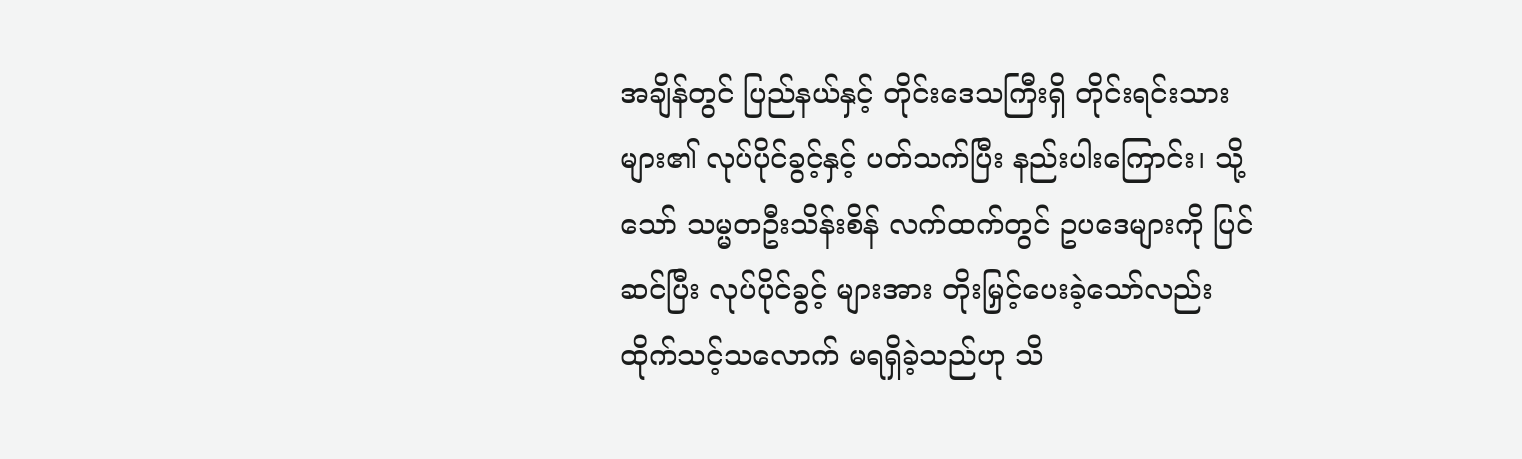အချိန်တွင် ပြည်နယ်နှင့် တိုင်းဒေသကြီးရှိ တိုင်းရင်းသားများ၏ လုပ်ပိုင်ခွင့်နှင့် ပတ်သက်ပြီး နည်းပါးကြောင်း၊ သို့သော် သမ္မတဦးသိန်းစိန် လက်ထက်တွင် ဥပဒေများကို ပြင်ဆင်ပြီး လုပ်ပိုင်ခွင့် များအား တိုးမြှင့်ပေးခဲ့သော်လည်း ထိုက်သင့်သလောက် မရရှိခဲ့သည်ဟု သိ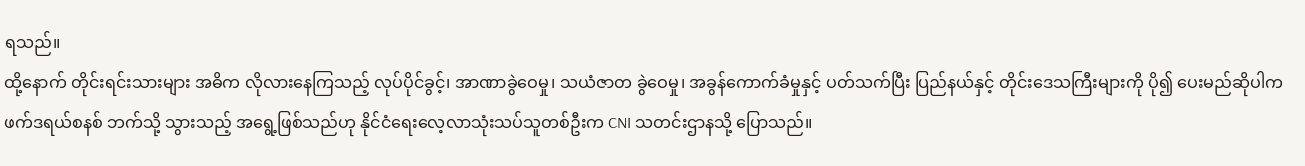ရသည်။
ထို့နောက် တိုင်းရင်းသားများ အဓိက လိုလားနေကြသည့် လုပ်ပိုင်ခွင့်၊ အာဏာခွဲဝေမှု၊ သယံဇာတ ခွဲဝေမှု၊ အခွန်ကောက်ခံမှုနှင့် ပတ်သက်ပြီး ပြည်နယ်နှင့် တိုင်းဒေသကြီးများကို ပို၍ ပေးမည်ဆိုပါက ဖက်ဒရယ်စနစ် ဘက်သို့ သွားသည့် အရွေ့ဖြစ်သည်ဟု နိုင်ငံရေးလေ့လာသုံးသပ်သူတစ်ဦးက CNI သတင်းဌာနသို့ ပြောသည်။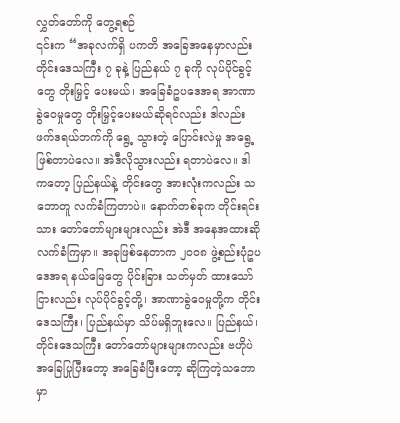လွှတ်တော်ကို တွေ့ရစဉ်
၎င်းက “အခုလက်ရှိ ပကတိ အခြေအနေမှာလည်း တိုင်းဒေသကြီး ၇ ခုနဲ့ ပြည်နယ် ၇ ခုကို လုပ်ပိုင်ခွင့်တွေ တိုးမြှင့် ပေးမယ်၊ အခြေခံဥပဒေအရ အာဏာခွဲဝေမှုတွေ တိုးမြှင့်ပေးမယ်ဆိုရင်လည်း ဒါလည်း ဖက်ဒရယ်ဘက်ကို ရွေ့ သွားတဲ့ ပြောင်းလဲမှု အရွေ့ဖြစ်တာပဲလေ။ အဲဒီလိုသွားလည်း ရတာပဲလေ။ ဒါကတော့ ပြည်နယ်နဲ့ တိုင်းတွေ အားလုံးကလည်း သဘောတူ လက်ခံကြတာပဲ။ နောက်တစ်ခုက တိုင်းရင်းသား တော်တော်များများလည်း အဲဒီ အနေအထားဆို လက်ခံကြမှာ။ အခုဖြစ်နေတာက ၂၀၀၈ ဖွဲ့စည်းပုံဥပဒေအရ နယ်မြေတွေ ပိုင်းခြား သတ်မှတ် ထားသော်ငြားလည်း လုပ်ပိုင်ခွင့်တို့၊ အာဏာခွဲဝေမှုတို့က တိုင်းဒေသကြီး၊ ပြည်နယ်မှာ သိပ်မရှိဘူးလေ။ ပြည်နယ်၊ တိုင်းဒေသကြီး တော်တော်များများကလည်း ဗဟိုပဲ အခြေပြုပြီးတော့ အခြေခံပြီးတော့ ဆိုကြတဲ့သဘောမှာ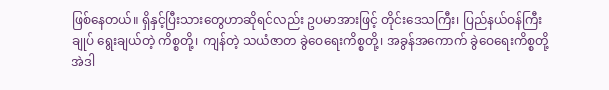ဖြစ်နေတယ်။ ရှိနှင့်ပြီးသားတွေဟာဆိုရင်လည်း ဥပမာအားဖြင့် တိုင်းဒေသကြီး၊ ပြည်နယ်ဝန်ကြီးချုပ် ရွေးချယ်တဲ့ ကိစ္စတို့၊ ကျန်တဲ့ သယံဇာတ ခွဲဝေရေးကိစ္စတို့၊ အခွန်အကောက် ခွဲဝေရေးကိစ္စတို့ အဲဒါ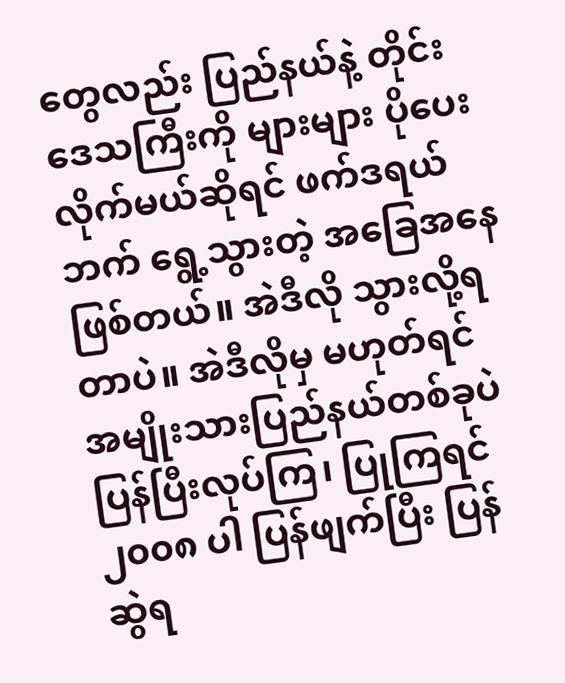တွေလည်း ပြည်နယ်နဲ့ တိုင်းဒေသကြီးကို များများ ပိုပေးလိုက်မယ်ဆိုရင် ဖက်ဒရယ်ဘက် ရွေ့သွားတဲ့ အခြေအနေ ဖြစ်တယ်။ အဲဒီလို သွားလို့ရတာပဲ။ အဲဒီလိုမှ မဟုတ်ရင် အမျိုးသားပြည်နယ်တစ်ခုပဲ ပြန်ပြီးလုပ်ကြ၊ ပြုကြရင် ၂၀၀၈ ပါ ပြန်ဖျက်ပြီး ပြန်ဆွဲရ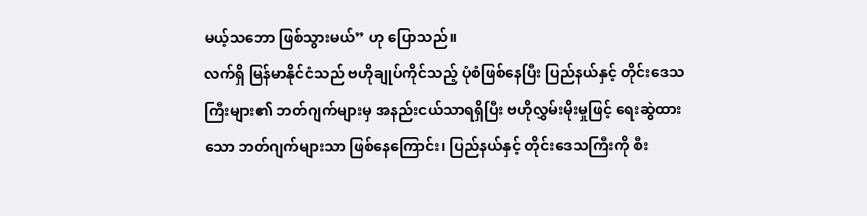မယ့်သဘော ဖြစ်သွားမယ်” ဟု ပြောသည်။
လက်ရှိ မြန်မာနိုင်ငံသည် ဗဟိုချုပ်ကိုင်သည့် ပုံစံဖြစ်နေပြီး ပြည်နယ်နှင့် တိုင်းဒေသကြီးများ၏ ဘတ်ဂျက်များမှ အနည်းငယ်သာရရှိပြီး ဗဟိုလွှမ်းမိုးမှုဖြင့် ရေးဆွဲထားသော ဘတ်ဂျက်များသာ ဖြစ်နေကြောင်း၊ ပြည်နယ်နှင့် တိုင်းဒေသကြီးကို စီး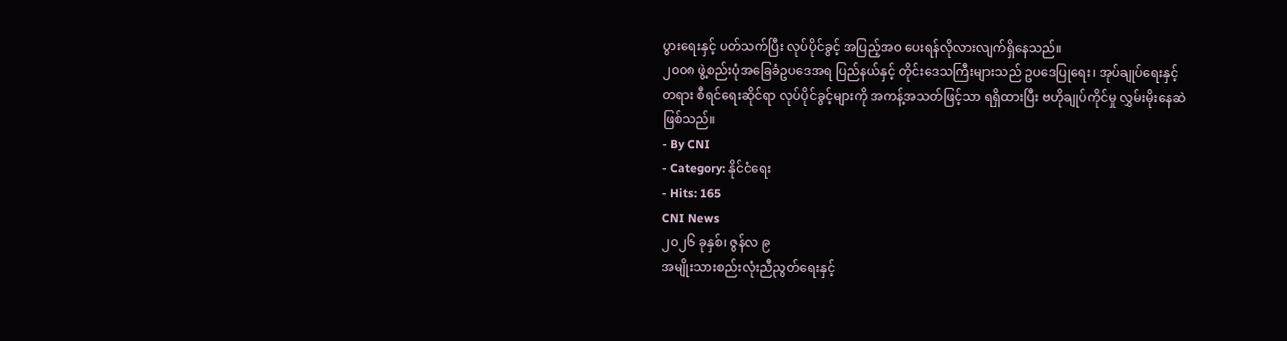ပွားရေးနှင့် ပတ်သက်ပြီး လုပ်ပိုင်ခွင့် အပြည့်အဝ ပေးရန်လိုလားလျက်ရှိနေသည်။
၂၀၀၈ ဖွဲ့စည်းပုံအခြေခံဥပဒေအရ ပြည်နယ်နှင့် တိုင်းဒေသကြီးများသည် ဥပဒေပြုရေး၊ အုပ်ချုပ်ရေးနှင့် တရား စီရင်ရေးဆိုင်ရာ လုပ်ပိုင်ခွင့်များကို အကန့်အသတ်ဖြင့်သာ ရရှိထားပြီး ဗဟိုချုပ်ကိုင်မှု လွှမ်းမိုးနေဆဲဖြစ်သည်။
- By CNI
- Category: နိုင်ငံရေး
- Hits: 165
CNI News
၂၀၂၆ ခုနှစ်၊ ဇွန်လ ၉
အမျိုးသားစည်းလုံးညီညွတ်ရေးနှင့်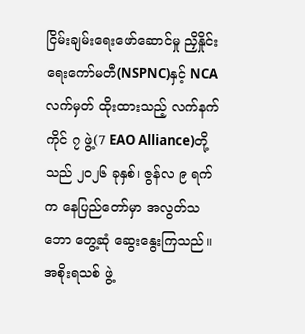ငြိမ်းချမ်းရေးဖော်ဆောင်မှု ညှိနှိုင်းရေးကော်မတီ(NSPNC)နှင့် NCA လက်မှတ် ထိုးထားသည့် လက်နက်ကိုင် ၇ ဖွဲ့(7 EAO Alliance)တို့သည် ၂၀၂၆ ခုနှစ်၊ ဇွန်လ ၉ ရက်က နေပြည်တော်မှာ အလွတ်သဘော တွေ့ဆုံ ဆွေးနွေးကြသည်။
အစိုးရသစ် ဖွဲ့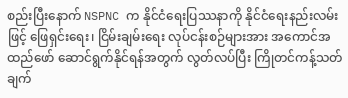စည်းပြီးနောက် NSPNC က နိုင်ငံရေးပြဿနာကို နိုင်ငံရေးနည်းလမ်းဖြင့် ဖြေရှင်းရေး၊ ငြိမ်းချမ်းရေး လုပ်ငန်းစဉ်များအား အကောင်အထည်ဖော် ဆောင်ရွက်နိုင်ရန်အတွက် လွတ်လပ်ပြီး ကြိုတင်ကန့်သတ်ချက်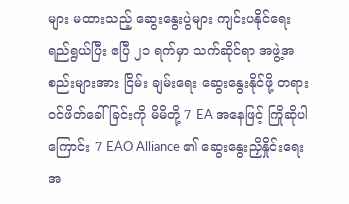များ မထားသည့် ဆွေးနွေးပွဲများ ကျင်းပနိုင်ရေး ရည်ရွယ်ပြီး ဧပြီ ၂၁ ရက်မှာ သက်ဆိုင်ရာ အဖွဲ့အစည်းများအား ငြိမ်း ချမ်းရေး ဆွေးနွေးနိုင်ဖို့ တရားဝင်ဖိတ်ခေါ်ခြင်းကို မိမိတို့ 7 EA အနေဖြင့် ကြိုဆိုပါကြောင်း 7 EAO Alliance ၏ ဆွေးနွေးညှိနှိုင်းရေးအ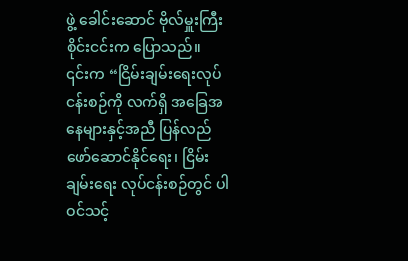ဖွဲ့ ခေါင်းဆောင် ဗိုလ်မှူးကြီးစိုင်းငင်းက ပြောသည်။
၎င်းက “ငြိမ်းချမ်းရေးလုပ်ငန်းစဉ်ကို လက်ရှိ အခြေအနေများနှင့်အညီ ပြန်လည်ဖော်ဆောင်နိုင်ရေး၊ ငြိမ်းချမ်းရေး လုပ်ငန်းစဉ်တွင် ပါဝင်သင့်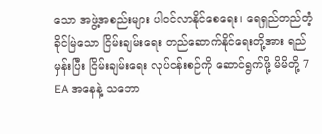သော အဖွဲ့အစည်းများ ပါဝင်လာနိုင်စေရေး၊ ရေရှည်တည်တံ့ခိုင်မြဲသော ငြိမ်းချမ်းရေး တည်ဆောက်နိုင်ရေးတို့အား ရည်မှန်းပြီး ငြိမ်းချမ်းရေး လုပ်ငန်းစဉ်ကို ဆောင်ရွက်ဖို့ မိမိတို့ 7 EA အနေနဲ့ သဘော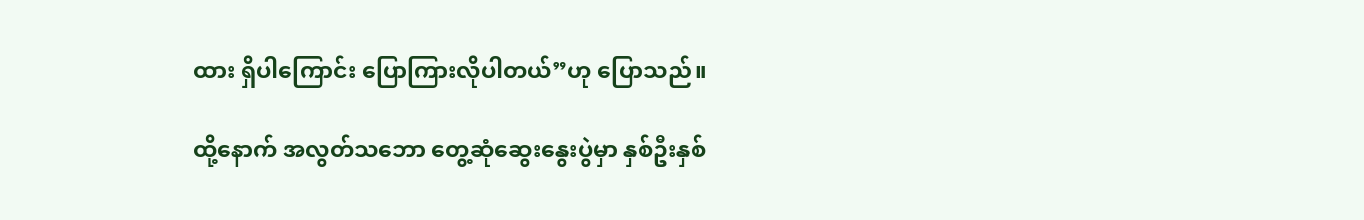ထား ရှိပါကြောင်း ပြောကြားလိုပါတယ်”ဟု ပြောသည်။

ထို့နောက် အလွတ်သဘော တွေ့ဆုံဆွေးနွေးပွဲမှာ နှစ်ဦးနှစ်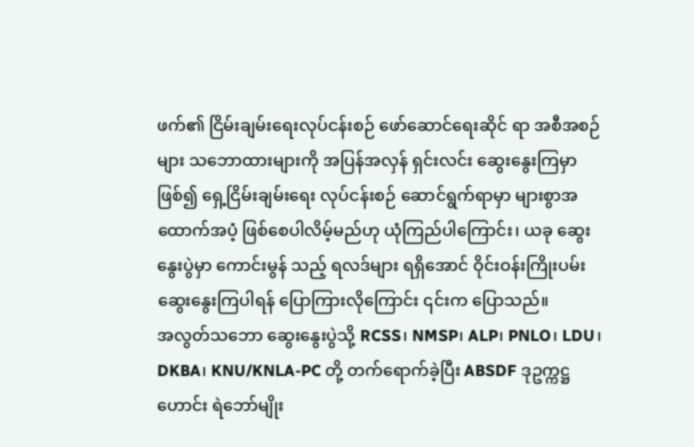ဖက်၏ ငြိမ်းချမ်းရေးလုပ်ငန်းစဉ် ဖော်ဆောင်ရေးဆိုင် ရာ အစီအစဉ်များ သဘောထားများကို အပြန်အလှန် ရှင်းလင်း ဆွေးနွေးကြမှာဖြစ်၍ ရှေ့ငြိမ်းချမ်းရေး လုပ်ငန်းစဉ် ဆောင်ရွက်ရာမှာ များစွာအထောက်အပံ့ ဖြစ်စေပါလိမ့်မည်ဟု ယုံကြည်ပါကြောင်း၊ ယခု ဆွေးနွေးပွဲမှာ ကောင်းမွန် သည့် ရလဒ်များ ရရှိအောင် ဝိုင်းဝန်းကြိုးပမ်း ဆွေးနွေးကြပါရန် ပြောကြားလိုကြောင်း ၎င်းက ပြောသည်။
အလွတ်သဘော ဆွေးနွေးပွဲသို့ RCSS၊ NMSP၊ ALP၊ PNLO၊ LDU၊ DKBA၊ KNU/KNLA-PC တို့ တက်ရောက်ခဲ့ပြီး ABSDF ဒုဥက္ကဋ္ဌဟောင်း ရဲဘော်မျိုး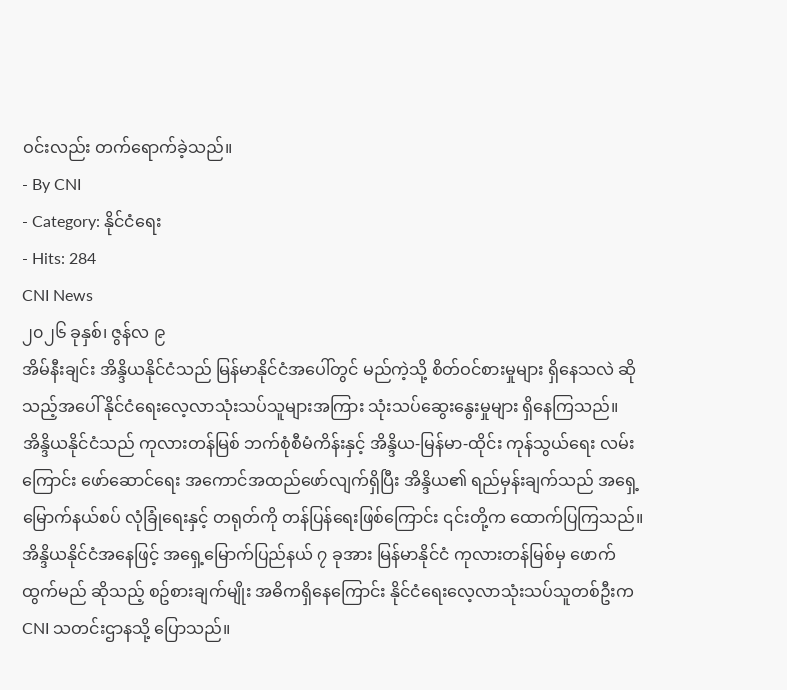ဝင်းလည်း တက်ရောက်ခဲ့သည်။
- By CNI
- Category: နိုင်ငံရေး
- Hits: 284
CNI News
၂၀၂၆ ခုနှစ်၊ ဇွန်လ ၉
အိမ်နီးချင်း အိန္ဒိယနိုင်ငံသည် မြန်မာနိုင်ငံအပေါ်တွင် မည်ကဲ့သို့ စိတ်ဝင်စားမှုများ ရှိနေသလဲ ဆိုသည့်အပေါ် နိုင်ငံရေးလေ့လာသုံးသပ်သူများအကြား သုံးသပ်ဆွေးနွေးမှုများ ရှိနေကြသည်။
အိန္ဒိယနိုင်ငံသည် ကုလားတန်မြစ် ဘက်စုံစီမံကိန်းနှင့် အိန္ဒိယ-မြန်မာ-ထိုင်း ကုန်သွယ်ရေး လမ်းကြောင်း ဖော်ဆောင်ရေး အကောင်အထည်ဖော်လျက်ရှိပြီး အိန္ဒိယ၏ ရည်မှန်းချက်သည် အရှေ့မြောက်နယ်စပ် လုံခြုံရေးနှင့် တရုတ်ကို တန်ပြန်ရေးဖြစ်ကြောင်း ၎င်းတို့က ထောက်ပြကြသည်။
အိန္ဒိယနိုင်ငံအနေဖြင့် အရှေ့မြောက်ပြည်နယ် ၇ ခုအား မြန်မာနိုင်ငံ ကုလားတန်မြစ်မှ ဖောက်ထွက်မည် ဆိုသည့် စဥ်စားချက်မျိုး အဓိကရှိနေကြောင်း နိုင်ငံရေးလေ့လာသုံးသပ်သူတစ်ဦးက CNI သတင်းဌာနသို့ ပြောသည်။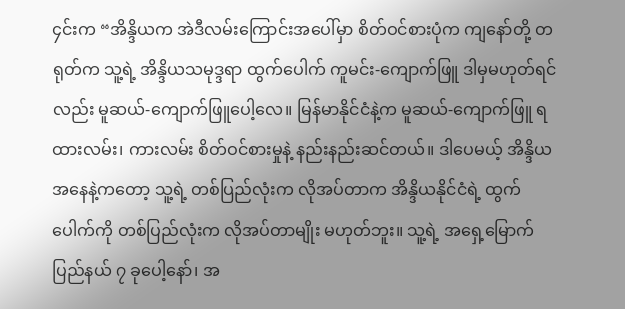၄င်းက “အိန္ဒိယက အဲဒီလမ်းကြောင်းအပေါ်မှာ စိတ်ဝင်စားပုံက ကျနော်တို့ တရုတ်က သူ့ရဲ့ အိန္ဒိယသမုဒ္ဒရာ ထွက်ပေါက် ကူမင်း-ကျောက်ဖြူ ဒါမှမဟုတ်ရင်လည်း မူဆယ်-ကျောက်ဖြူပေါ့လေ။ မြန်မာနိုင်ငံနဲ့က မူဆယ်-ကျောက်ဖြူ ရထားလမ်း၊ ကားလမ်း စိတ်ဝင်စားမှုနဲ့ နည်းနည်းဆင်တယ်။ ဒါပေမယ့် အိန္ဒိယအနေနဲ့ကတော့ သူ့ရဲ့ တစ်ပြည်လုံးက လိုအပ်တာက အိန္ဒိယနိုင်ငံရဲ့ ထွက်ပေါက်ကို တစ်ပြည်လုံးက လိုအပ်တာမျိုး မဟုတ်ဘူး။ သူ့ရဲ့ အရှေ့မြောက်ပြည်နယ် ၇ ခုပေါ့နော်၊ အ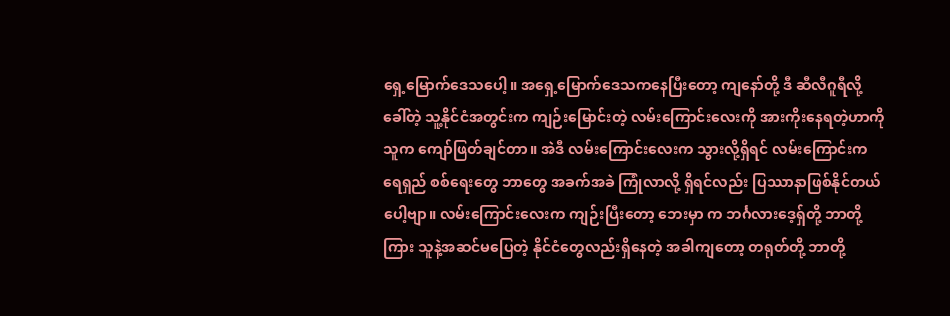ရှေ့မြောက်ဒေသပေါ့။ အရှေ့မြောက်ဒေသကနေပြီးတော့ ကျနော်တို့ ဒီ ဆီလီဂူရီလို့ခေါ်တဲ့ သူ့နိုင်ငံအတွင်းက ကျဉ်းမြောင်းတဲ့ လမ်းကြောင်းလေးကို အားကိုးနေရတဲ့ဟာကို သူက ကျော်ဖြတ်ချင်တာ။ အဲဒီ လမ်းကြောင်းလေးက သွားလို့ရှိရင် လမ်းကြောင်းက ရေရှည် စစ်ရေးတွေ ဘာတွေ အခက်အခဲ ကြုံလာလို့ ရှိရင်လည်း ပြဿာနာဖြစ်နိုင်တယ်ပေါ့ဗျာ။ လမ်းကြောင်းလေးက ကျဉ်းပြီးတော့ ဘေးမှာ က ဘင်္ဂလားဒေ့ရှ်တို့ ဘာတို့ကြား သူနဲ့အဆင်မပြေတဲ့ နိုင်ငံတွေလည်းရှိနေတဲ့ အခါကျတော့ တရုတ်တို့ ဘာတို့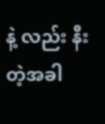နဲ့ လည်း နီးတဲ့အခါ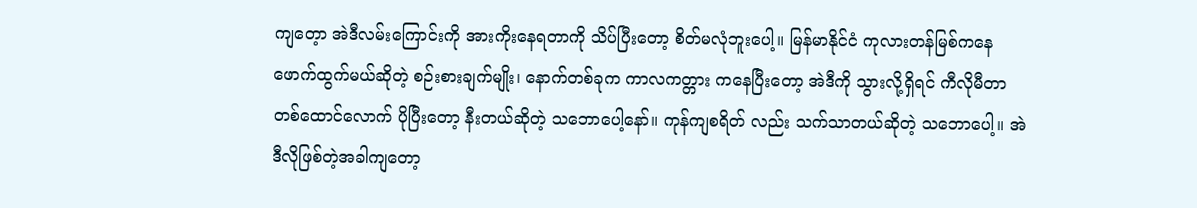ကျတေ့ာ အဲဒီလမ်းကြောင်းကို အားကိုးနေရတာကို သိပ်ပြီးတော့ စိတ်မလုံဘူးပေါ့။ မြန်မာနိုင်ငံ ကုလားတန်မြစ်ကနေ ဖောက်ထွက်မယ်ဆိုတဲ့ စဉ်းစားချက်မျိုး၊ နောက်တစ်ခုက ကာလကတ္တား ကနေပြီးတော့ အဲဒီကို သွားလို့ရှိရင် ကီလိုမီတာ တစ်ထောင်လောက် ပိုပြီးတော့ နီးတယ်ဆိုတဲ့ သဘောပေါ့နော်။ ကုန်ကျစရိတ် လည်း သက်သာတယ်ဆိုတဲ့ သဘောပေါ့။ အဲဒီလိုဖြစ်တဲ့အခါကျတော့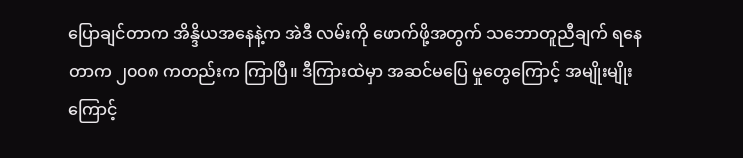ပြောချင်တာက အိန္ဒိယအနေနဲ့က အဲဒီ လမ်းကို ဖောက်ဖို့အတွက် သဘောတူညီချက် ရနေတာက ၂၀၀၈ ကတည်းက ကြာပြီ။ ဒီကြားထဲမှာ အဆင်မပြေ မှုတွေကြောင့် အမျိုးမျိုးကြောင့်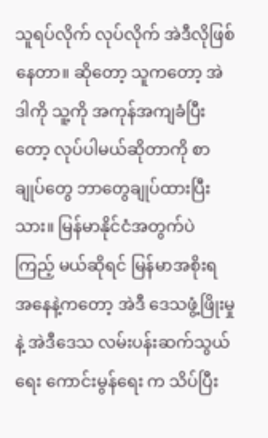သူရပ်လိုက် လုပ်လိုက် အဲဒီလိုဖြစ်နေတာ။ ဆိုတော့ သူကတော့ အဲဒါကို သူ့ကို အကုန်အကျခံပြီးတော့ လုပ်ပါမယ်ဆိုတာကို စာချုပ်တွေ ဘာတွေချုပ်ထားပြီးသား။ မြန်မာနိုင်ငံအတွက်ပဲ ကြည့် မယ်ဆိုရင် မြန်မာအစိုးရ အနေနဲ့ကတော့ အဲဒီ ဒေသဖွံ့ဖြိုးမှုနဲ့ အဲဒီဒေသ လမ်းပန်းဆက်သွယ်ရေး ကောင်းမွန်ရေး က သိပ်ပြီး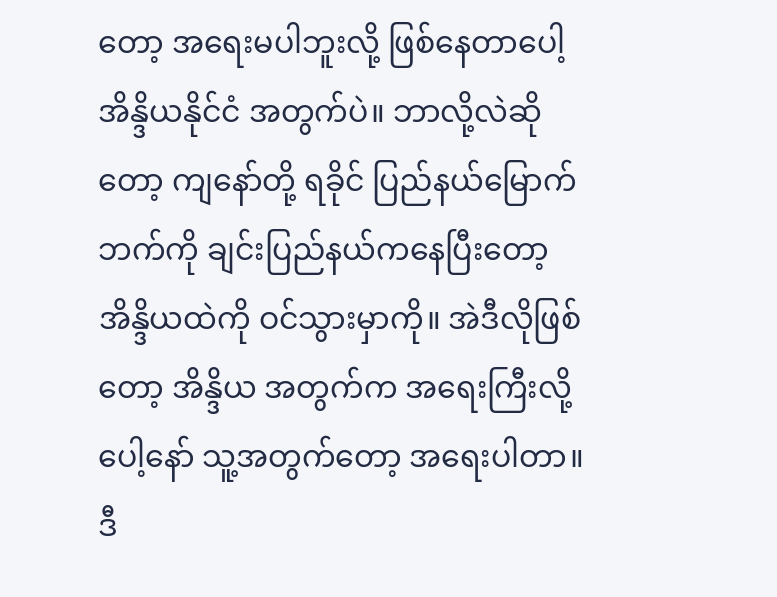တော့ အရေးမပါဘူးလို့ ဖြစ်နေတာပေါ့ အိန္ဒိယနိုင်ငံ အတွက်ပဲ။ ဘာလို့လဲဆိုတော့ ကျနော်တို့ ရခိုင် ပြည်နယ်မြောက်ဘက်ကို ချင်းပြည်နယ်ကနေပြီးတော့ အိန္ဒိယထဲကို ဝင်သွားမှာကို။ အဲဒီလိုဖြစ်တော့ အိန္ဒိယ အတွက်က အရေးကြီးလို့ပေါ့နော် သူ့အတွက်တော့ အရေးပါတာ။ ဒီ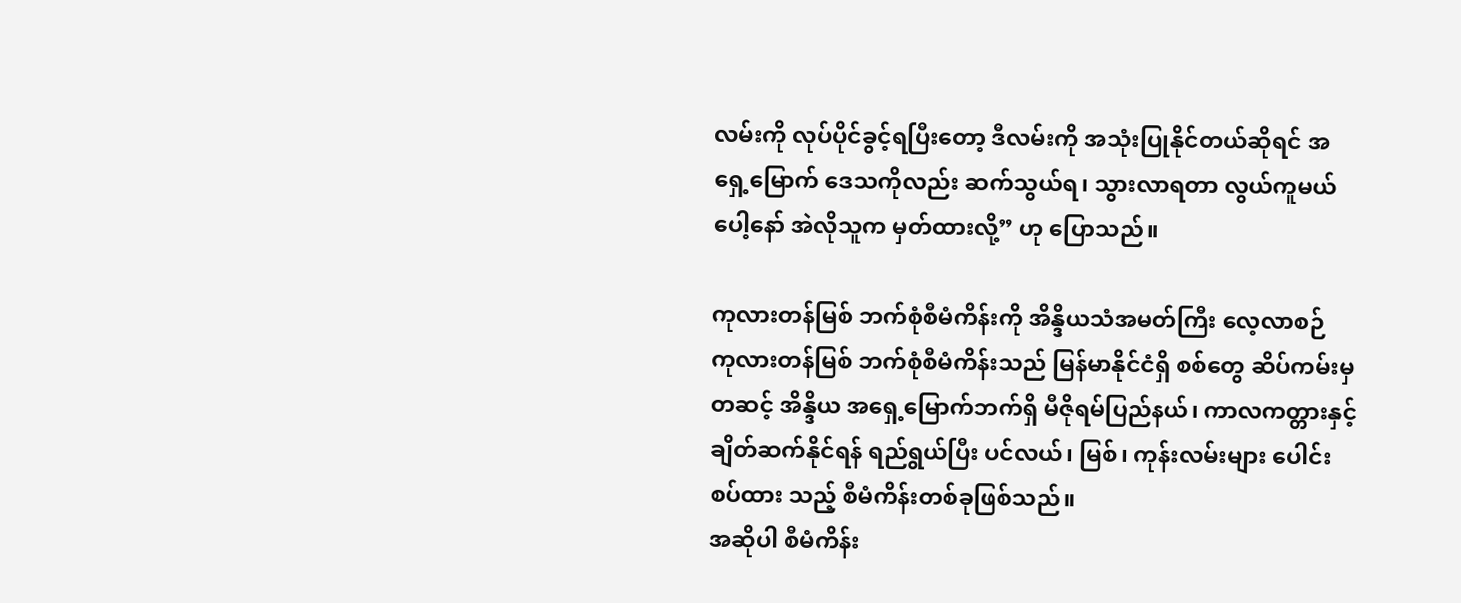လမ်းကို လုပ်ပိုင်ခွင့်ရပြီးတော့ ဒီလမ်းကို အသုံးပြုနိုင်တယ်ဆိုရင် အရှေ့မြောက် ဒေသကိုလည်း ဆက်သွယ်ရ၊ သွားလာရတာ လွယ်ကူမယ်ပေါ့နော် အဲလိုသူက မှတ်ထားလို့” ဟု ပြောသည်။

ကုလားတန်မြစ် ဘက်စုံစီမံကိန်းကို အိန္ဒိယသံအမတ်ကြီး လေ့လာစဉ်
ကုလားတန်မြစ် ဘက်စုံစီမံကိန်းသည် မြန်မာနိုင်ငံရှိ စစ်တွေ ဆိပ်ကမ်းမှတဆင့် အိန္ဒိယ အရှေ့မြောက်ဘက်ရှိ မီဇိုရမ်ပြည်နယ်၊ ကာလကတ္တားနှင့် ချိတ်ဆက်နိုင်ရန် ရည်ရွယ်ပြီး ပင်လယ်၊ မြစ်၊ ကုန်းလမ်းများ ပေါင်းစပ်ထား သည့် စီမံကိန်းတစ်ခုဖြစ်သည်။
အဆိုပါ စီမံကိန်း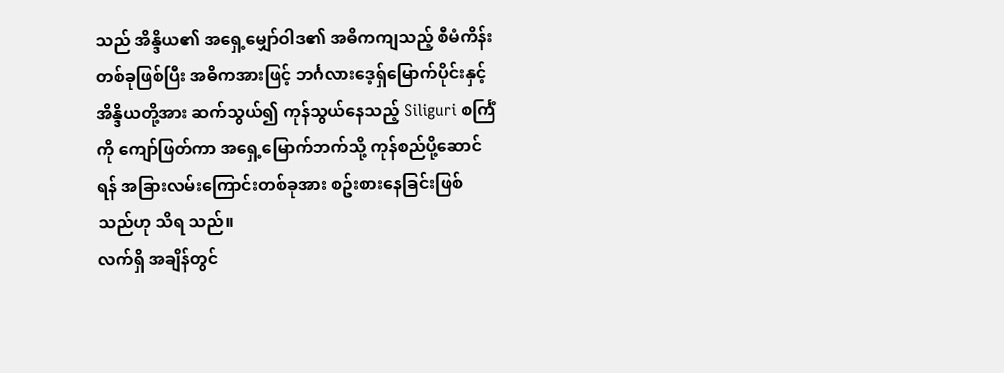သည် အိန္ဒိယ၏ အရှေ့မျှော်ဝါဒ၏ အဓိကကျသည့် စီမံကိန်းတစ်ခုဖြစ်ပြီး အဓိကအားဖြင့် ဘင်္ဂလားဒေ့ရှ်မြောက်ပိုင်းနှင့် အိန္ဒိယတို့အား ဆက်သွယ်၍ ကုန်သွယ်နေသည့် Siliguri စင်္ကြံကို ကျော်ဖြတ်ကာ အရှေ့မြောက်ဘက်သို့ ကုန်စည်ပို့ဆောင်ရန် အခြားလမ်းကြောင်းတစ်ခုအား စဥ်းစားနေခြင်းဖြစ်သည်ဟု သိရ သည်။
လက်ရှိ အချိန်တွင်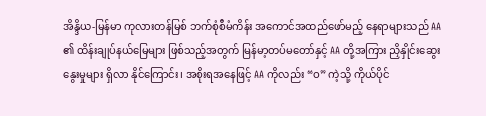အိန္ဒိယ-မြန်မာ ကုလားတန်မြစ် ဘက်စုံစီမံကိန်း အကောင်အထည်ဖော်မည့် နေရာများသည် AA ၏ ထိန်းချုပ်နယ်မြေများ ဖြစ်သည့်အတွက် မြန်မာ့တပ်မတော်နှင့် AA တို့အကြား ညှိနှိုင်းဆွေးနွေးမှုများ ရှိလာ နိုင်ကြောင်း၊ အစိုးရအနေဖြင့် AA ကိုလည်း “ဝ” ကဲ့သို့ ကိုယ်ပိုင်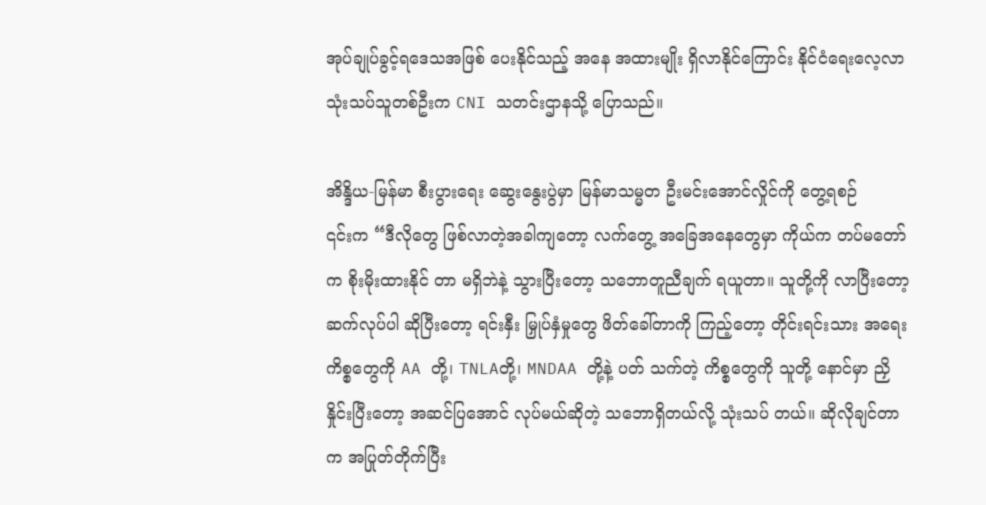အုပ်ချုပ်ခွင့်ရဒေသအဖြစ် ပေးနိုင်သည့် အနေ အထားမျိုး ရှိလာနိုင်ကြောင်း နိုင်ငံရေးလေ့လာသုံးသပ်သူတစ်ဦးက CNI သတင်းဌာနသို့ ပြောသည်။

အိန္ဒိယ-မြန်မာ စီးပွားရေး ဆွေးနွေးပွဲမှာ မြန်မာသမ္မတ ဦးမင်းအောင်လှိုင်ကို တွေ့ရစဉ်
၎င်းက “ဒီလိုတွေ ဖြစ်လာတဲ့အခါကျတော့ လက်တွေ့ အခြေအနေတွေမှာ ကိုယ်က တပ်မတော်က စိုးမိုးထားနိုင် တာ မရှိဘဲနဲ့ သွားပြီးတော့ သဘောတူညီချက် ရယူတာ။ သူတို့ကို လာပြီးတော့ ဆက်လုပ်ပါ ဆိုပြီးတော့ ရင်းနှီး မြှုပ်နှံမှုတွေ ဖိတ်ခေါ်တာကို ကြည့်တော့ တိုင်းရင်းသား အရေးကိစ္စတွေကို AA တို့၊ TNLAတို့၊ MNDAA တို့နဲ့ ပတ် သက်တဲ့ ကိစ္စတွေကို သူတို့ နောင်မှာ ညှိနှိုင်းပြီးတော့ အဆင်ပြအောင် လုပ်မယ်ဆိုတဲ့ သဘောရှိတယ်လို့ သုံးသပ် တယ်။ ဆိုလိုချင်တာက အပြုတ်တိုက်ပြီး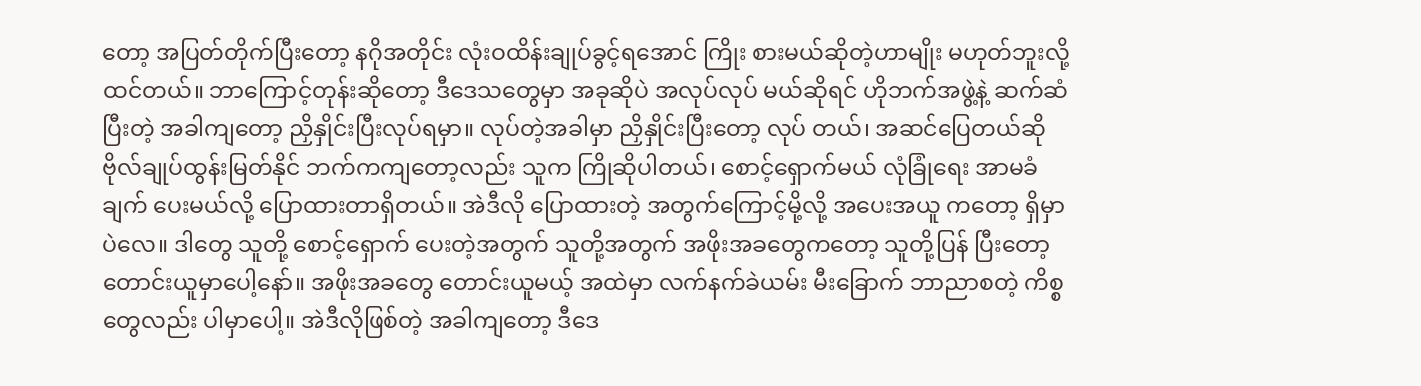တော့ အပြတ်တိုက်ပြီးတော့ နဂိုအတိုင်း လုံးဝထိန်းချုပ်ခွင့်ရအောင် ကြိုး စားမယ်ဆိုတဲ့ဟာမျိုး မဟုတ်ဘူးလို့ ထင်တယ်။ ဘာကြောင့်တုန်းဆိုတော့ ဒီဒေသတွေမှာ အခုဆိုပဲ အလုပ်လုပ် မယ်ဆိုရင် ဟိုဘက်အဖွဲ့နဲ့ ဆက်ဆံပြီးတဲ့ အခါကျတော့ ညှိနှိုင်းပြီးလုပ်ရမှာ။ လုပ်တဲ့အခါမှာ ညှိနှိုင်းပြီးတော့ လုပ် တယ်၊ အဆင်ပြေတယ်ဆို ဗိုလ်ချုပ်ထွန်းမြတ်နိုင် ဘက်ကကျတော့လည်း သူက ကြိုဆိုပါတယ်၊ စောင့်ရှောက်မယ် လုံခြုံရေး အာမခံချက် ပေးမယ်လို့ ပြောထားတာရှိတယ်။ အဲဒီလို ပြောထားတဲ့ အတွက်ကြောင့်မို့လို့ အပေးအယူ ကတော့ ရှိမှာပဲလေ။ ဒါတွေ သူတို့ စောင့်ရှောက် ပေးတဲ့အတွက် သူတို့အတွက် အဖိုးအခတွေကတော့ သူတို့ပြန် ပြီးတော့ တောင်းယူမှာပေါ့နော်။ အဖိုးအခတွေ တောင်းယူမယ့် အထဲမှာ လက်နက်ခဲယမ်း မီးခြောက် ဘာညာစတဲ့ ကိစ္စတွေလည်း ပါမှာပေါ့။ အဲဒီလိုဖြစ်တဲ့ အခါကျတော့ ဒီဒေ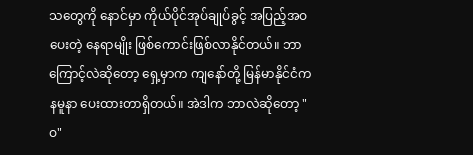သတွေကို နောင်မှာ ကိုယ်ပိုင်အုပ်ချုပ်ခွင့် အပြည့်အဝ ပေးတဲ့ နေရာမျိုး ဖြစ်ကောင်းဖြစ်လာနိုင်တယ်။ ဘာကြောင့်လဲဆိုတော့ ရှေ့မှာက ကျနော်တို့ မြန်မာနိုင်ငံက နမူနာ ပေးထားတာရှိတယ်။ အဲဒါက ဘာလဲဆိုတော့ "ဝ"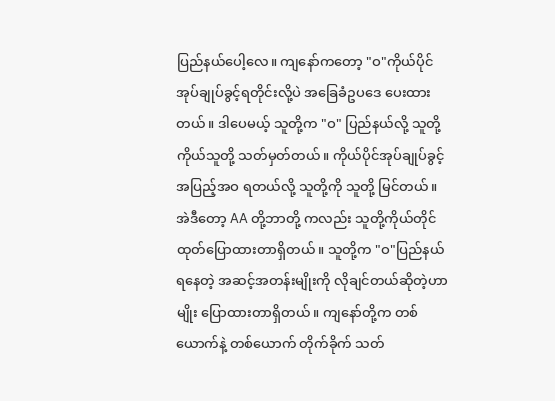ပြည်နယ်ပေါ့လေ။ ကျနော်ကတော့ "ဝ"ကိုယ်ပိုင် အုပ်ချုပ်ခွင့်ရတိုင်းလို့ပဲ အခြေခံဥပဒေ ပေးထားတယ်။ ဒါပေမယ့် သူတို့က "ဝ" ပြည်နယ်လို့ သူတို့ ကိုယ်သူတို့ သတ်မှတ်တယ်။ ကိုယ်ပိုင်အုပ်ချုပ်ခွင့် အပြည့်အဝ ရတယ်လို့ သူတို့ကို သူတို့ မြင်တယ်။ အဲဒီတော့ AA တို့ဘာတို့ ကလည်း သူတို့ကိုယ်တိုင် ထုတ်ပြောထားတာရှိတယ်။ သူတို့က "ဝ"ပြည်နယ် ရနေတဲ့ အဆင့်အတန်းမျိုးကို လိုချင်တယ်ဆိုတဲ့ဟာမျိုး ပြောထားတာရှိတယ်။ ကျနော်တို့က တစ်ယောက်နဲ့ တစ်ယောက် တိုက်ခိုက် သတ်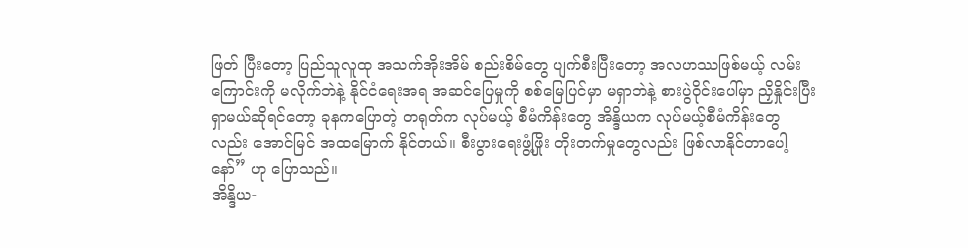ဖြတ် ပြီးတော့ ပြည်သူလူထု အသက်အိုးအိမ် စည်းစိမ်တွေ ပျက်စီးပြီးတော့ အလဟဿဖြစ်မယ့် လမ်းကြောင်းကို မလိုက်ဘဲနဲ့ နိုင်ငံရေးအရ အဆင်ပြေမှုကို စစ်မြေပြင်မှာ မရှာဘဲနဲ့ စားပွဲဝိုင်းပေါ်မှာ ညှိနှိုင်းပြီး ရှာမယ်ဆိုရင်တော့ ခုနကပြောတဲ့ တရုတ်က လုပ်မယ့် စီမံကိန်းတွေ အိန္ဒိယက လုပ်မယ့်စီမံကိန်းတွေလည်း အောင်မြင် အထမြောက် နိုင်တယ်။ စီးပွားရေးဖွံ့ဖြိုး တိုးတက်မှုတွေလည်း ဖြစ်လာနိုင်တာပေါ့နော်” ဟု ပြောသည်။
အိန္ဒိယ-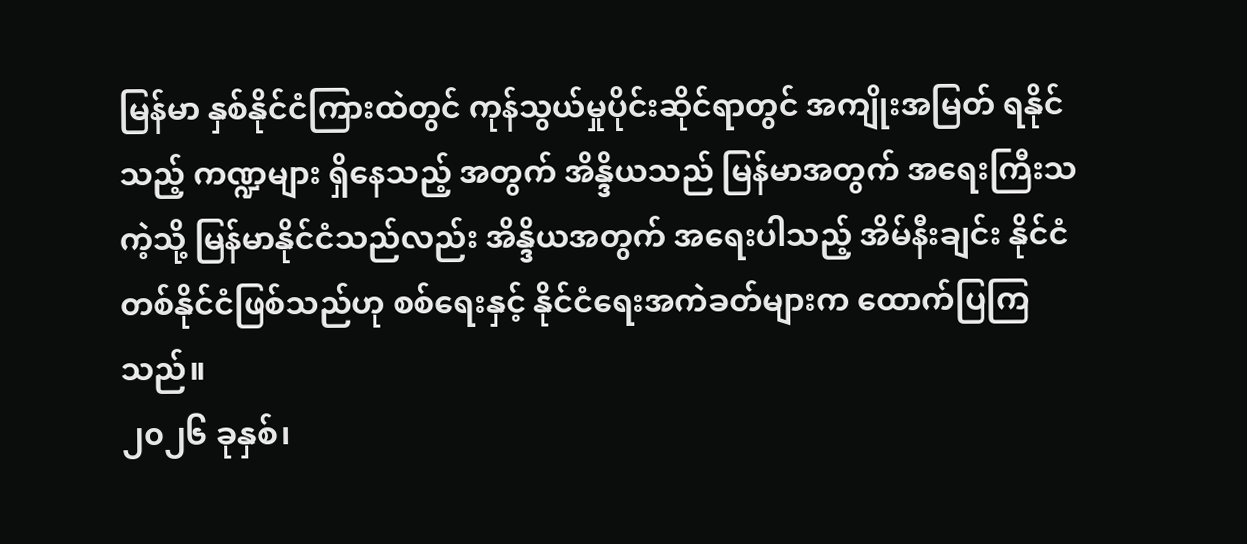မြန်မာ နှစ်နိုင်ငံကြားထဲတွင် ကုန်သွယ်မှုပိုင်းဆိုင်ရာတွင် အကျိုးအမြတ် ရနိုင်သည့် ကဏ္ဍများ ရှိနေသည့် အတွက် အိန္ဒိယသည် မြန်မာအတွက် အရေးကြီးသကဲ့သို့ မြန်မာနိုင်ငံသည်လည်း အိန္ဒိယအတွက် အရေးပါသည့် အိမ်နီးချင်း နိုင်ငံတစ်နိုင်ငံဖြစ်သည်ဟု စစ်ရေးနှင့် နိုင်ငံရေးအကဲခတ်များက ထောက်ပြကြသည်။
၂၀၂၆ ခုနှစ်၊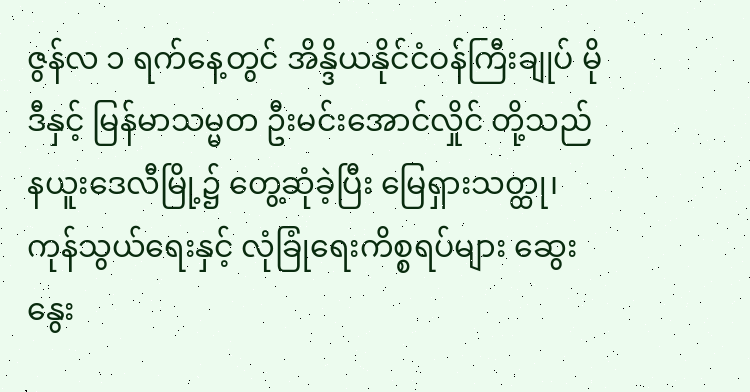ဇွန်လ ၁ ရက်နေ့တွင် အိန္ဒိယနိုင်ငံဝန်ကြီးချုပ် မိုဒီနှင့် မြန်မာသမ္မတ ဦးမင်းအောင်လှိုင် တို့သည် နယူးဒေလီမြို့၌ တွေ့ဆုံခဲ့ပြီး မြေရှားသတ္ထု၊ ကုန်သွယ်ရေးနှင့် လုံခြုံရေးကိစ္စရပ်များ ဆွေးနွေး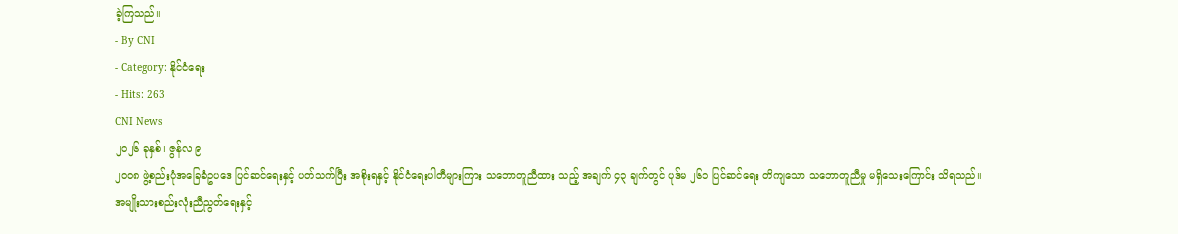ခဲ့ကြသည်။
- By CNI
- Category: နိုင်ငံရေး
- Hits: 263
CNI News
၂၀၂၆ ခုနှစ်၊ ဇွန်လ ၉
၂၀၀၈ ဖွဲ့စည်းပုံအခြေခံဥပဒေ ပြင်ဆင်ရေးနှင့် ပတ်သက်ပြီး အစိုးရနှင့် နိုင်ငံရေးပါတီများကြား သဘောတူညီထား သည့် အချက် ၄၃ ချက်တွင် ပုဒ်မ ၂၆၁ ပြင်ဆင်ရေး တိကျသော သဘောတူညီမှု မရှိသေးကြောင်း သိရသည်။
အမျိုးသားစည်းလုံးညီညွတ်ရေးနှင့်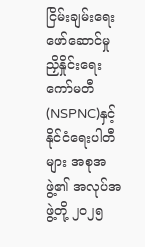ငြိမ်းချမ်းရေးဖော်ဆောင်မှု ညှိနှိုင်းရေးကော်မတီ(NSPNC)နှင့် နိုင်ငံရေးပါတီ များ အစုအဖွဲ့၏ အလုပ်အဖွဲ့တို့ ၂၀၂၅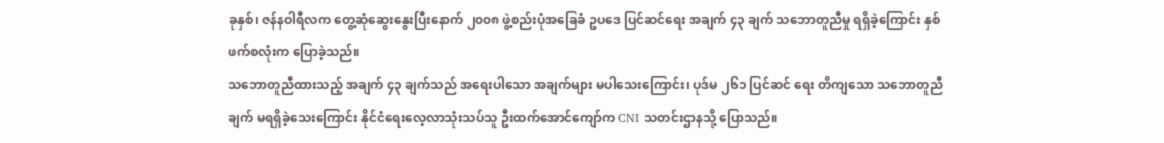ခုနှစ်၊ ဇန်နဝါရီလက တွေ့ဆုံဆွေးနွေးပြီးနောက် ၂၀၀၈ ဖွဲ့စည်းပုံအခြေခံ ဥပဒေ ပြင်ဆင်ရေး အချက် ၄၃ ချက် သဘောတူညီမှု ရရှိခဲ့ကြောင်း နှစ်ဖက်စလုံးက ပြောခဲ့သည်။
သဘောတူညီထားသည့် အချက် ၄၃ ချက်သည် အရေးပါသော အချက်များ မပါသေးကြောင်း၊ ပုဒ်မ ၂၆၁ ပြင်ဆင် ရေး တိကျသော သဘောတူညီချက် မရရှိခဲ့သေးကြောင်း နိုင်ငံရေးလေ့လာသုံးသပ်သူ ဦးထက်အောင်ကျော်က CNI သတင်းဌာနသို့ ပြောသည်။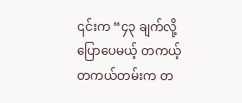၎င်းက “၄၃ ချက်လို့ပြောပေမယ့် တကယ့် တကယ်တမ်းက တ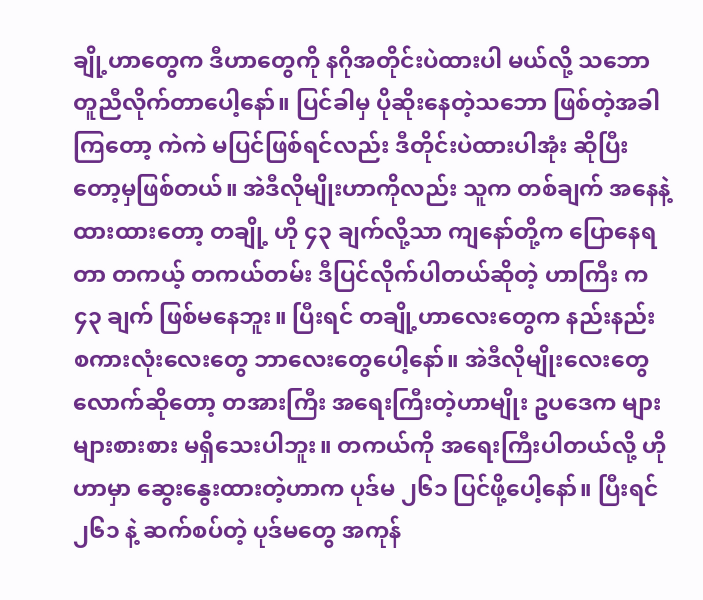ချို့ဟာတွေက ဒီဟာတွေကို နဂိုအတိုင်းပဲထားပါ မယ်လို့ သဘောတူညီလိုက်တာပေါ့နော်။ ပြင်ခါမှ ပိုဆိုးနေတဲ့သဘော ဖြစ်တဲ့အခါကြတော့ ကဲကဲ မပြင်ဖြစ်ရင်လည်း ဒီတိုင်းပဲထားပါအုံး ဆိုပြီးတော့မှဖြစ်တယ်။ အဲဒီလိုမျိုးဟာကိုလည်း သူက တစ်ချက် အနေနဲ့ထားထားတော့ တချို့ ဟို ၄၃ ချက်လို့သာ ကျနော်တို့က ပြောနေရတာ တကယ့် တကယ်တမ်း ဒီပြင်လိုက်ပါတယ်ဆိုတဲ့ ဟာကြီး က ၄၃ ချက် ဖြစ်မနေဘူး။ ပြီးရင် တချို့ဟာလေးတွေက နည်းနည်း စကားလုံးလေးတွေ ဘာလေးတွေပေါ့နော်။ အဲဒီလိုမျိုးလေးတွေ လောက်ဆိုတော့ တအားကြီး အရေးကြီးတဲ့ဟာမျိုး ဥပဒေက များများစားစား မရှိသေးပါဘူး။ တကယ်ကို အရေးကြီးပါတယ်လို့ ဟိုဟာမှာ ဆွေးနွေးထားတဲ့ဟာက ပုဒ်မ ၂၆၁ ပြင်ဖို့ပေါ့နော်။ ပြီးရင် ၂၆၁ နဲ့ ဆက်စပ်တဲ့ ပုဒ်မတွေ အကုန်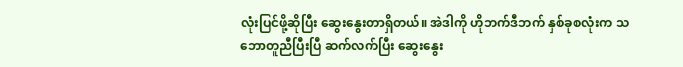လုံးပြင်ဖို့ဆိုပြီး ဆွေးနွေးတာရှိတယ်။ အဲဒါကို ဟိုဘက်ဒီဘက် နှစ်ခုစလုံးက သဘောတူညီပြီးပြီ ဆက်လက်ပြီး ဆွေးနွေး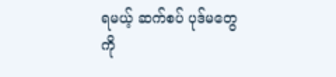ရမယ့် ဆက်စပ် ပုဒ်မတွေကို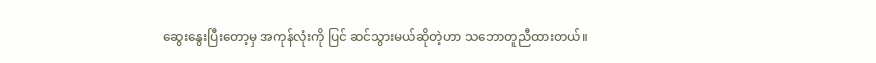ဆွေးနွေးပြီးတော့မှ အကုန်လုံးကို ပြင် ဆင်သွားမယ်ဆိုတဲ့ဟာ သဘောတူညီထားတယ်။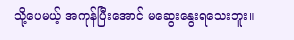သို့ပေမယ့် အကုန်ပြီးအောင် မဆွေးနွေးရသေးဘူး။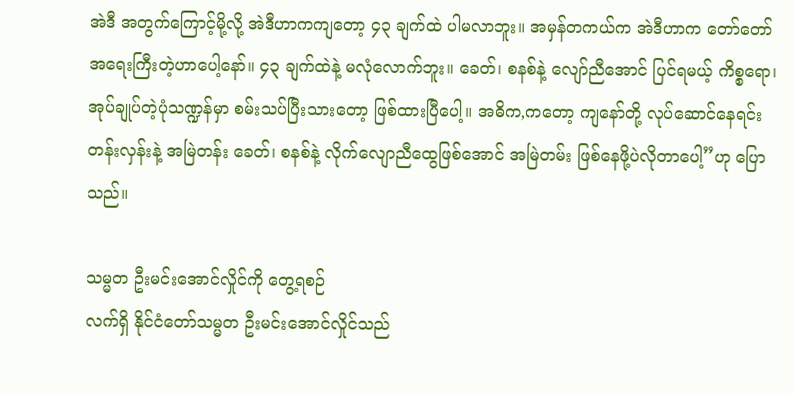အဲဒီ အတွက်ကြောင့်မို့လို့ အဲဒီဟာကကျတော့ ၄၃ ချက်ထဲ ပါမလာဘူး။ အမှန်တကယ်က အဲဒီဟာက တော်တော် အရေးကြီးတဲ့ဟာပေါ့နော်။ ၄၃ ချက်ထဲနဲ့ မလုံလောက်ဘူး။ ခေတ်၊ စနစ်နဲ့ လျော်ညီအောင် ပြင်ရမယ့် ကိစ္စရော၊ အုပ်ချုပ်တဲ့ပုံသဏ္ဍန်မှာ စမ်းသပ်ပြီးသားတော့ ဖြစ်ထားပြီပေါ့။ အဓိက,ကတော့ ကျနော်တို့ လုပ်ဆောင်နေရင်း တန်းလှန်းနဲ့ အမြဲတန်း ခေတ်၊ စနစ်နဲ့ လိုက်လျောညီထွေဖြစ်အောင် အမြဲတမ်း ဖြစ်နေဖို့ပဲလိုတာပေါ့”ဟု ပြောသည်။

သမ္မတ ဦးမင်းအောင်လှိုင်ကို တွေ့ရစဉ်
လက်ရှိ နိုင်ငံတော်သမ္မတ ဦးမင်းအောင်လှိုင်သည်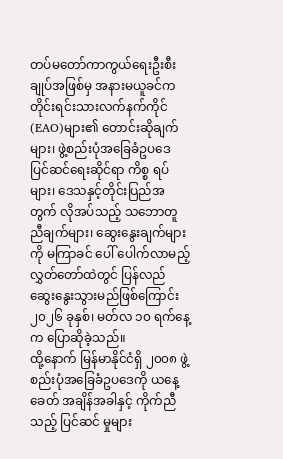တပ်မတော်ကာကွယ်ရေးဦးစီးချုပ်အဖြစ်မှ အနားမယူခင်က တိုင်းရင်းသားလက်နက်ကိုင် (EAO)များ၏ တောင်းဆိုချက်များ၊ ဖွဲ့စည်းပုံအခြေခံဥပဒေ ပြင်ဆင်ရေးဆိုင်ရာ ကိစ္စ ရပ်များ၊ ဒေသနှင့်တိုင်းပြည်အတွက် လိုအပ်သည့် သဘောတူညီချက်များ၊ ဆွေးနွေးချက်များကို မကြာခင် ပေါ် ပေါက်လာမည့် လွှတ်တော်ထဲတွင် ပြန်လည် ဆွေးနွေးသွားမည်ဖြစ်ကြောင်း ၂၀၂၆ ခုနှစ်၊ မတ်လ ၁၀ ရက်နေ့ က ပြောဆိုခဲ့သည်။
ထို့နောက် မြန်မာနိုင်ငံရှိ ၂၀၀၈ ဖွဲ့စည်းပုံအခြေခံဥပဒေကို ယနေ့ခေတ် အချိန်အခါနှင့် ကိုက်ညီသည့် ပြင်ဆင် မှုများ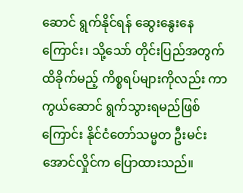ဆောင် ရွက်နိုင်ရန် ဆွေးနွေးနေကြောင်း၊ သို့သော် တိုင်းပြည်အတွက် ထိခိုက်မည့် ကိစ္စရပ်များကိုလည်း ကာကွယ်ဆောင် ရွက်သွားရမည်ဖြစ်ကြောင်း နိုင်ငံတော်သမ္မတ ဦးမင်းအောင်လှိုင်က ပြောထားသည်။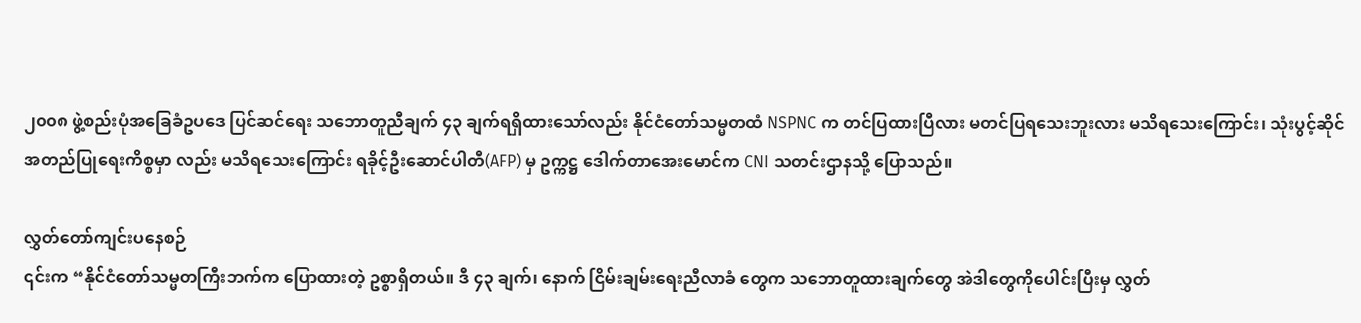၂၀၀၈ ဖွဲ့စည်းပုံအခြေခံဥပဒေ ပြင်ဆင်ရေး သဘောတူညီချက် ၄၃ ချက်ရရှိထားသော်လည်း နိုင်ငံတော်သမ္မတထံ NSPNC က တင်ပြထားပြီလား မတင်ပြရသေးဘူးလား မသိရသေးကြောင်း၊ သုံးပွင့်ဆိုင် အတည်ပြုရေးကိစ္စမှာ လည်း မသိရသေးကြောင်း ရခိုင့်ဦးဆောင်ပါတီ(AFP) မှ ဥက္ကဋ္ဌ ဒေါက်တာအေးမောင်က CNI သတင်းဌာနသို့ ပြောသည်။

လွှတ်တော်ကျင်းပနေစဉ်
၎င်းက “နိုင်ငံတော်သမ္မတကြီးဘက်က ပြောထားတဲ့ ဥစ္စာရှိတယ်။ ဒီ ၄၃ ချက်၊ နောက် ငြိမ်းချမ်းရေးညီလာခံ တွေက သဘောတူထားချက်တွေ အဲဒါတွေကိုပေါင်းပြီးမှ လွှတ်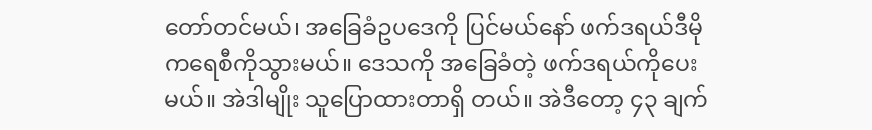တော်တင်မယ်၊ အခြေခံဥပဒေကို ပြင်မယ်နော် ဖက်ဒရယ်ဒီမိုကရေစီကိုသွားမယ်။ ဒေသကို အခြေခံတဲ့ ဖက်ဒရယ်ကိုပေးမယ်။ အဲဒါမျိုး သူပြောထားတာရှိ တယ်။ အဲဒီတော့ ၄၃ ချက်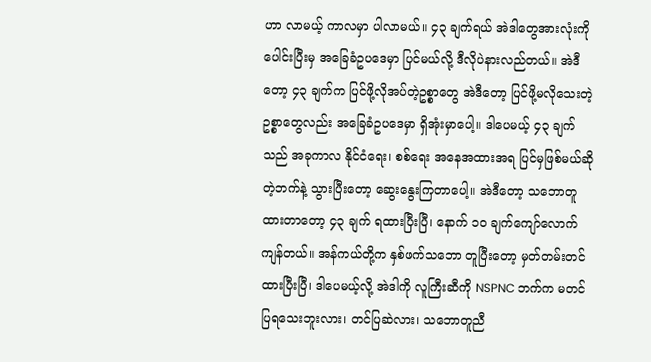ဟာ လာမယ့် ကာလမှာ ပါလာမယ်။ ၄၃ ချက်ရယ် အဲဒါတွေအားလုံးကို ပေါင်းပြီးမှ အခြေခံဥပဒေမှာ ပြင်မယ်လို့ ဒီလိုပဲနားလည်တယ်။ အဲဒီတော့ ၄၃ ချက်က ပြင်ဖို့လိုအပ်တဲ့ဥစ္စာတွေ အဲဒီတော့ ပြင်ဖို့မလိုသေးတဲ့ ဥစ္စာတွေလည်း အခြေခံဥပဒေမှာ ရှိအုံးမှာပေါ့။ ဒါပေမယ့် ၄၃ ချက်သည် အခုကာလ နိုင်ငံရေး၊ စစ်ရေး အနေအထားအရ ပြင်မှဖြစ်မယ်ဆိုတဲ့ဘက်နဲ့ သွားပြီးတော့ ဆွေးနွေးကြတာပေါ့။ အဲဒီတော့ သဘောတူ ထားတာတော့ ၄၃ ချက် ရထားပြီးပြီ၊ နောက် ၁၀ ချက်ကျော်လောက် ကျန်တယ်။ အန်ကယ်တို့က နှစ်ဖက်သဘော တူပြီးတော့ မှတ်တမ်းတင်ထားပြီးပြီ၊ ဒါပေမယ့်လို့ အဲဒါကို လူကြီးဆီကို NSPNC ဘက်က မတင်ပြရသေးဘူးလား၊ တင်ပြဆဲလား၊ သဘောတူညီ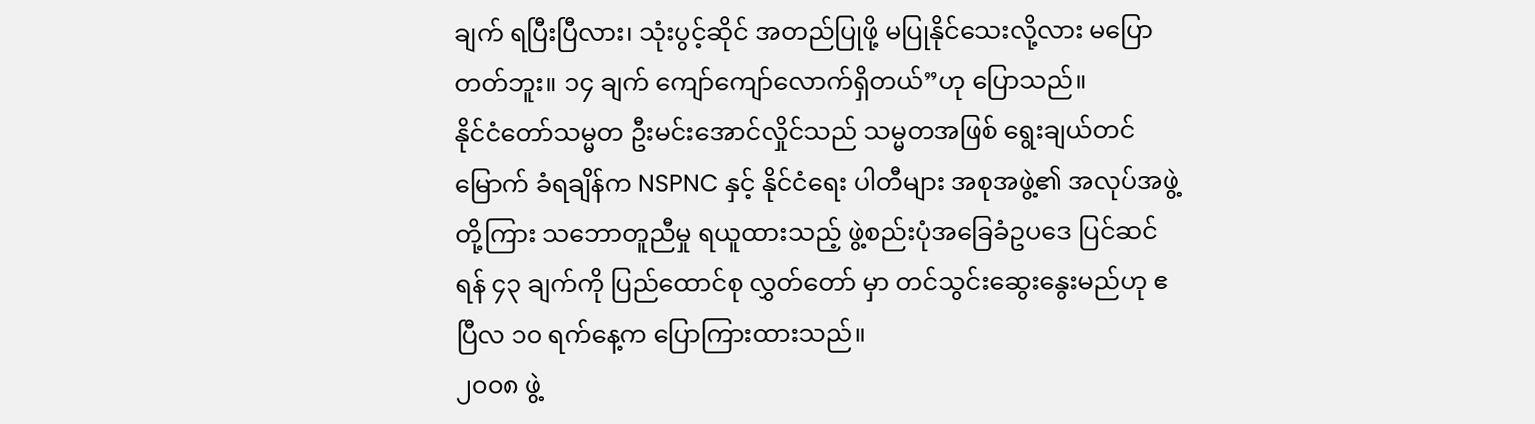ချက် ရပြီးပြီလား၊ သုံးပွင့်ဆိုင် အတည်ပြုဖို့ မပြုနိုင်သေးလို့လား မပြောတတ်ဘူး။ ၁၄ ချက် ကျော်ကျော်လောက်ရှိတယ်”ဟု ပြောသည်။
နိုင်ငံတော်သမ္မတ ဦးမင်းအောင်လှိုင်သည် သမ္မတအဖြစ် ရွေးချယ်တင်မြောက် ခံရချိန်က NSPNC နှင့် နိုင်ငံရေး ပါတီများ အစုအဖွဲ့၏ အလုပ်အဖွဲ့တို့ကြား သဘောတူညီမှု ရယူထားသည့် ဖွဲ့စည်းပုံအခြေခံဥပဒေ ပြင်ဆင်ရန် ၄၃ ချက်ကို ပြည်ထောင်စု လွှတ်တော် မှာ တင်သွင်းဆွေးနွေးမည်ဟု ဧပြီလ ၁၀ ရက်နေ့က ပြောကြားထားသည်။
၂၀၀၈ ဖွဲ့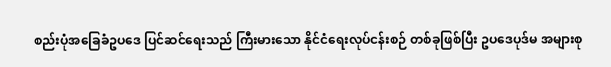စည်းပုံအခြေခံဥပဒေ ပြင်ဆင်ရေးသည် ကြီးမားသော နိုင်ငံရေးလုပ်ငန်းစဉ် တစ်ခုဖြစ်ပြီး ဥပဒေပုဒ်မ အများစု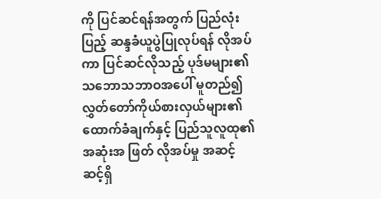ကို ပြင်ဆင်ရန်အတွက် ပြည်လုံးပြည့် ဆန္ဒခံယူပွဲပြုလုပ်ရန် လိုအပ်ကာ ပြင်ဆင်လိုသည့် ပုဒ်မများ၏ သဘောသဘာဝအပေါ် မူတည်၍ လွှတ်တော်ကိုယ်စားလှယ်များ၏ ထောက်ခံချက်နှင့် ပြည်သူလူထု၏ အဆုံးအ ဖြတ် လိုအပ်မှု အဆင့်ဆင့်ရှိ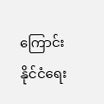ကြောင်း နိုင်ငံရေး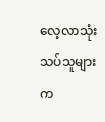လေ့လာသုံးသပ်သူများက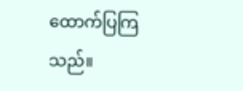ထောက်ပြကြသည်။